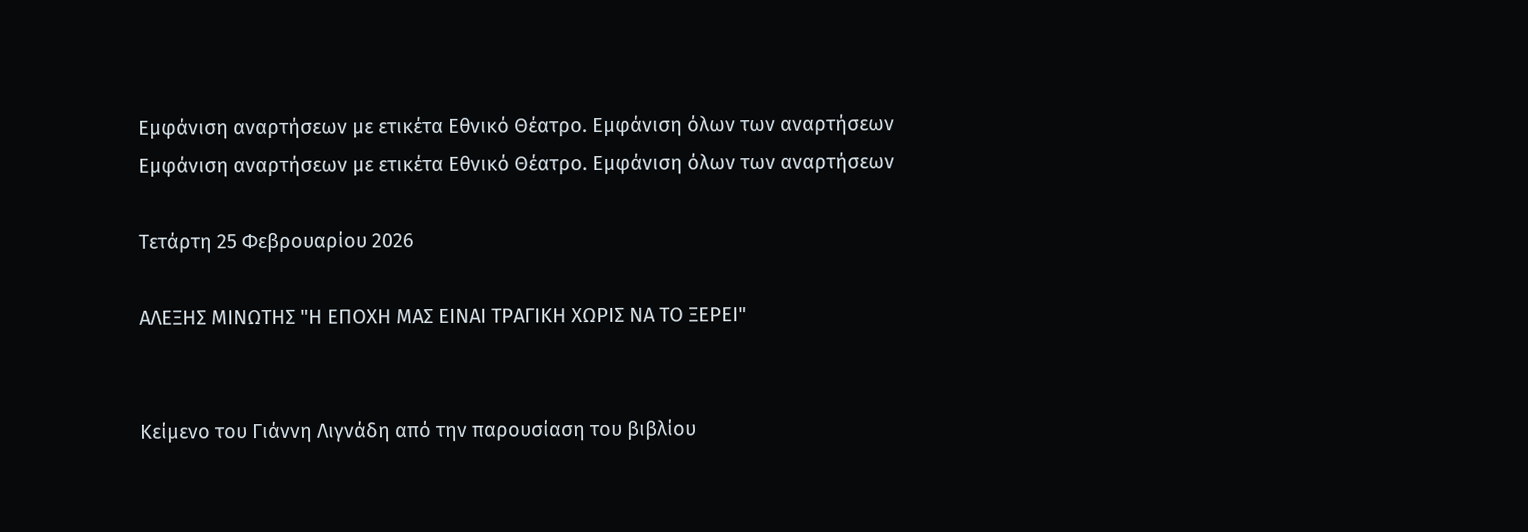Εμφάνιση αναρτήσεων με ετικέτα Εθνικό Θέατρο. Εμφάνιση όλων των αναρτήσεων
Εμφάνιση αναρτήσεων με ετικέτα Εθνικό Θέατρο. Εμφάνιση όλων των αναρτήσεων

Τετάρτη 25 Φεβρουαρίου 2026

ΑΛΕΞΗΣ ΜΙΝΩΤΗΣ "Η ΕΠΟΧΗ ΜΑΣ ΕΙΝΑΙ ΤΡΑΓΙΚΗ ΧΩΡΙΣ ΝΑ ΤΟ ΞΕΡΕΙ"


Κείμενο του Γιάννη Λιγνάδη από την παρουσίαση του βιβλίου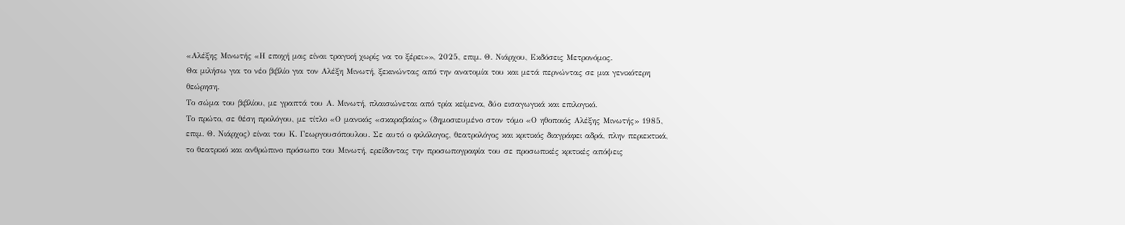«Αλέξης Μινωτής «Η εποχή μας είναι τραγική χωρίς να το ξέρει»», 2025, επιμ. Θ. Νιάρχου, Εκδόσεις Μετρονόμος.
Θα μιλήσω για το νέο βιβλίο για τον Αλέξη Μινωτή, ξεκινώντας από την ανατομία του και μετά περνώντας σε μια γενικότερη θεώρηση.
Το σώμα του βιβλίου, με γραπτά του Α. Μινωτή, πλαισιώνεται από τρία κείμενα, δύο εισαγωγικά και επιλογικό.
Το πρώτο, σε θέση προλόγου, με τίτλο «Ο μανικός «σκαραβαίος» (δημοσιευμένο στον τόμο «Ο ηθοποιός Αλέξης Μινωτής» 1985, επιμ. Θ. Νιάρχος) είναι του Κ. Γεωργουσόπουλου. Σε αυτό ο φιλόλογος, θεατρολόγος και κριτικός διαγράφει αδρά, πλην περιεκτικά, το θεατρικό και ανθρώπινο πρόσωπο του Μινωτή, ερείδοντας την προσωπογραφία του σε προσωπικές κριτικές απόψεις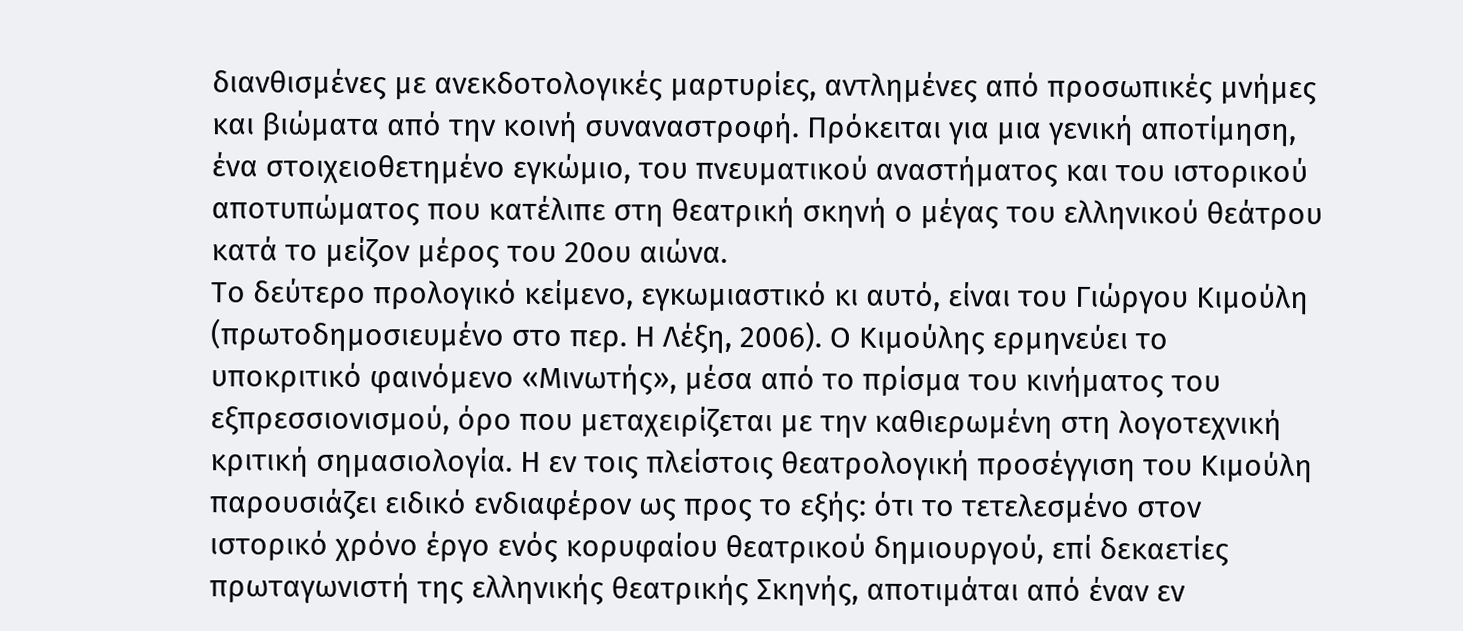διανθισμένες με ανεκδοτολογικές μαρτυρίες, αντλημένες από προσωπικές μνήμες και βιώματα από την κοινή συναναστροφή. Πρόκειται για μια γενική αποτίμηση, ένα στοιχειοθετημένο εγκώμιο, του πνευματικού αναστήματος και του ιστορικού αποτυπώματος που κατέλιπε στη θεατρική σκηνή ο μέγας του ελληνικού θεάτρου κατά το μείζον μέρος του 20ου αιώνα.
Το δεύτερο προλογικό κείμενο, εγκωμιαστικό κι αυτό, είναι του Γιώργου Κιμούλη (πρωτοδημοσιευμένο στο περ. Η Λέξη, 2006). Ο Κιμούλης ερμηνεύει το υποκριτικό φαινόμενο «Μινωτής», μέσα από το πρίσμα του κινήματος του εξπρεσσιονισμού, όρο που μεταχειρίζεται με την καθιερωμένη στη λογοτεχνική κριτική σημασιολογία. Η εν τοις πλείστοις θεατρολογική προσέγγιση του Κιμούλη παρουσιάζει ειδικό ενδιαφέρον ως προς το εξής: ότι το τετελεσμένο στον ιστορικό χρόνο έργο ενός κορυφαίου θεατρικού δημιουργού, επί δεκαετίες πρωταγωνιστή της ελληνικής θεατρικής Σκηνής, αποτιμάται από έναν εν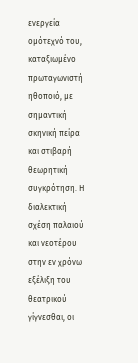ενεργεία ομότεχνό του, καταξιωμένο πρωταγωνιστή ηθοποιό, με σημαντική σκηνική πείρα και στιβαρή θεωρητική συγκρότηση. Η διαλεκτική σχέση παλαιού και νεοτέρου στην εν χρόνω εξέλιξη του θεατρικού γίγνεσθαι, οι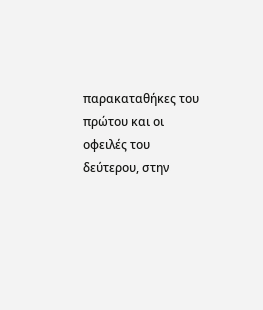παρακαταθήκες του πρώτου και οι οφειλές του δεύτερου, στην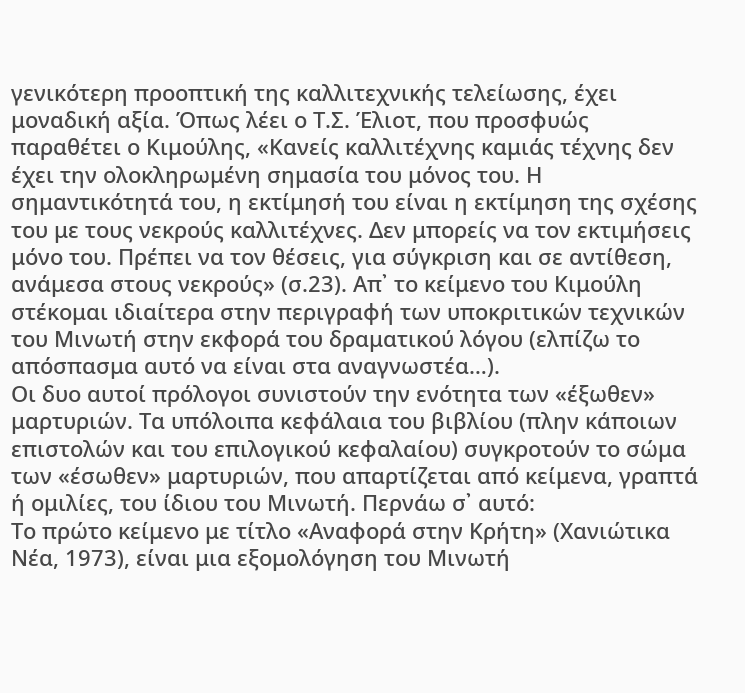γενικότερη προοπτική της καλλιτεχνικής τελείωσης, έχει μοναδική αξία. Όπως λέει ο Τ.Σ. Έλιοτ, που προσφυώς παραθέτει ο Κιμούλης, «Κανείς καλλιτέχνης καμιάς τέχνης δεν έχει την ολοκληρωμένη σημασία του μόνος του. Η σημαντικότητά του, η εκτίμησή του είναι η εκτίμηση της σχέσης του με τους νεκρούς καλλιτέχνες. Δεν μπορείς να τον εκτιμήσεις μόνο του. Πρέπει να τον θέσεις, για σύγκριση και σε αντίθεση, ανάμεσα στους νεκρούς» (σ.23). Απ᾽ το κείμενο του Κιμούλη στέκομαι ιδιαίτερα στην περιγραφή των υποκριτικών τεχνικών του Μινωτή στην εκφορά του δραματικού λόγου (ελπίζω το απόσπασμα αυτό να είναι στα αναγνωστέα…).
Οι δυο αυτοί πρόλογοι συνιστούν την ενότητα των «έξωθεν» μαρτυριών. Τα υπόλοιπα κεφάλαια του βιβλίου (πλην κάποιων επιστολών και του επιλογικού κεφαλαίου) συγκροτούν το σώμα των «έσωθεν» μαρτυριών, που απαρτίζεται από κείμενα, γραπτά ή ομιλίες, του ίδιου του Μινωτή. Περνάω σ᾽ αυτό:
Το πρώτο κείμενο με τίτλο «Αναφορά στην Κρήτη» (Χανιώτικα Νέα, 1973), είναι μια εξομολόγηση του Μινωτή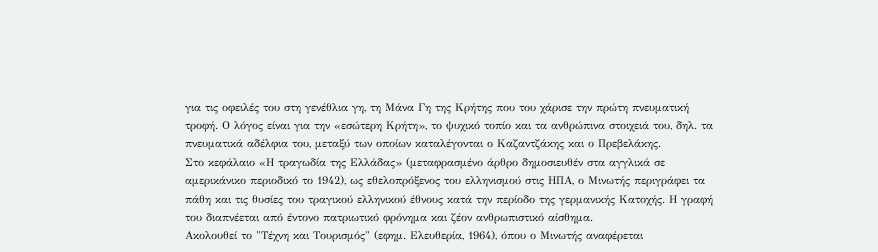για τις οφειλές του στη γενέθλια γη, τη Μάνα Γη της Κρήτης που του χάρισε την πρώτη πνευματική τροφή. Ο λόγος είναι για την «εσώτερη Κρήτη», το ψυχικό τοπίο και τα ανθρώπινα στοιχειά του, δηλ. τα πνευματικά αδέλφια του, μεταξύ των οποίων καταλέγονται ο Καζαντζάκης και ο Πρεβελάκης.
Στο κεφάλαιο «Η τραγωδία της Ελλάδας» (μεταφρασμένο άρθρο δημοσιευθέν στα αγγλικά σε αμερικάνικο περιοδικό το 1942), ως εθελοπρόξενος του ελληνισμού στις ΗΠΑ, ο Μινωτής περιγράφει τα πάθη και τις θυσίες του τραγικού ελληνικού έθνους κατά την περίοδο της γερμανικής Κατοχής. Η γραφή του διαπνέεται από έντονο πατριωτικό φρόνημα και ζέον ανθρωπιστικό αίσθημα.
Ακολουθεί το "Τέχνη και Τουρισμός" (εφημ. Ελευθερία, 1964), όπου ο Μινωτής αναφέρεται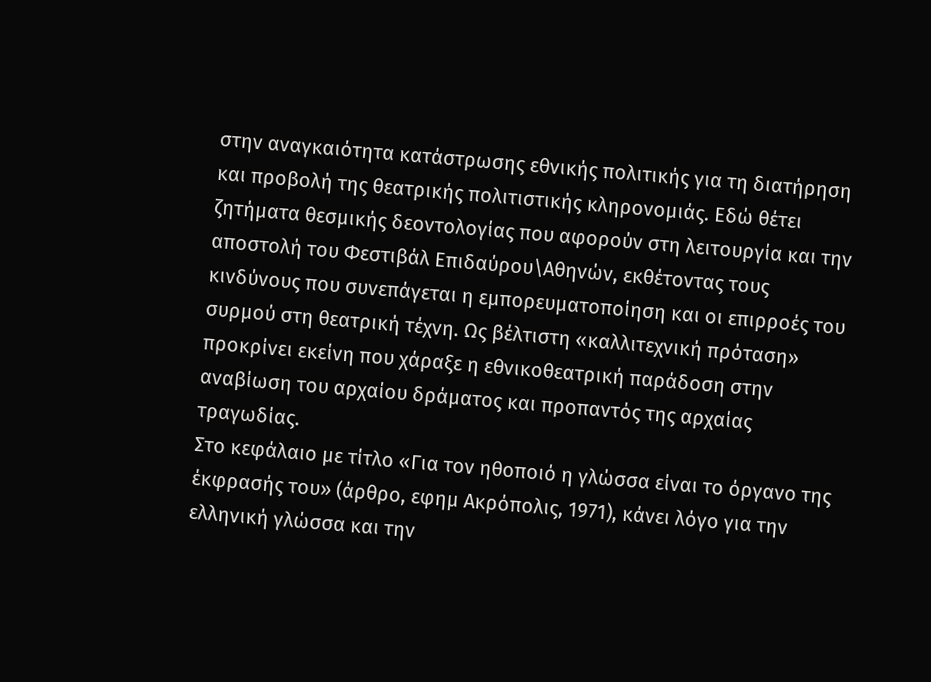στην αναγκαιότητα κατάστρωσης εθνικής πολιτικής για τη διατήρηση και προβολή της θεατρικής πολιτιστικής κληρονομιάς. Εδώ θέτει ζητήματα θεσμικής δεοντολογίας που αφορούν στη λειτουργία και την αποστολή του Φεστιβάλ Επιδαύρου\Αθηνών, εκθέτοντας τους κινδύνους που συνεπάγεται η εμπορευματοποίηση και οι επιρροές του συρμού στη θεατρική τέχνη. Ως βέλτιστη «καλλιτεχνική πρόταση» προκρίνει εκείνη που χάραξε η εθνικοθεατρική παράδοση στην αναβίωση του αρχαίου δράματος και προπαντός της αρχαίας τραγωδίας.
Στο κεφάλαιο με τίτλο «Για τον ηθοποιό η γλώσσα είναι το όργανο της έκφρασής του» (άρθρο, εφημ Ακρόπολις, 1971), κάνει λόγο για την ελληνική γλώσσα και την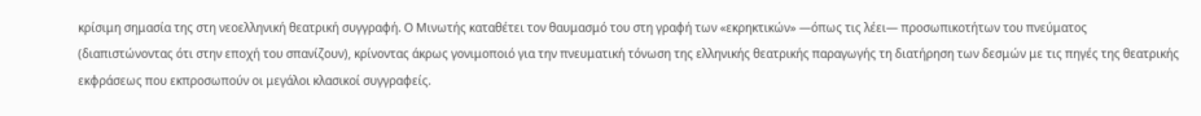κρίσιμη σημασία της στη νεοελληνική θεατρική συγγραφή. Ο Μινωτής καταθέτει τον θαυμασμό του στη γραφή των «εκρηκτικών» —όπως τις λέει— προσωπικοτήτων του πνεύματος (διαπιστώνοντας ότι στην εποχή του σπανίζουν), κρίνοντας άκρως γονιμοποιό για την πνευματική τόνωση της ελληνικής θεατρικής παραγωγής τη διατήρηση των δεσμών με τις πηγές της θεατρικής εκφράσεως που εκπροσωπούν οι μεγάλοι κλασικοί συγγραφείς.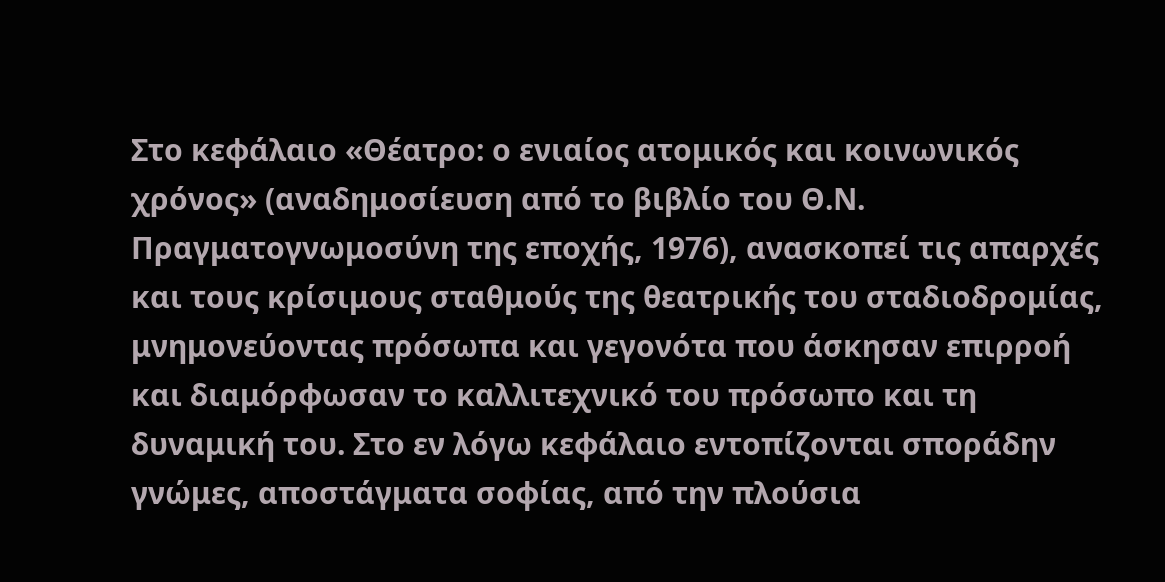Στο κεφάλαιο «Θέατρο: ο ενιαίος ατομικός και κοινωνικός χρόνος» (αναδημοσίευση από το βιβλίο του Θ.Ν. Πραγματογνωμοσύνη της εποχής, 1976), ανασκοπεί τις απαρχές και τους κρίσιμους σταθμούς της θεατρικής του σταδιοδρομίας, μνημονεύοντας πρόσωπα και γεγονότα που άσκησαν επιρροή και διαμόρφωσαν το καλλιτεχνικό του πρόσωπο και τη δυναμική του. Στο εν λόγω κεφάλαιο εντοπίζονται σποράδην γνώμες, αποστάγματα σοφίας, από την πλούσια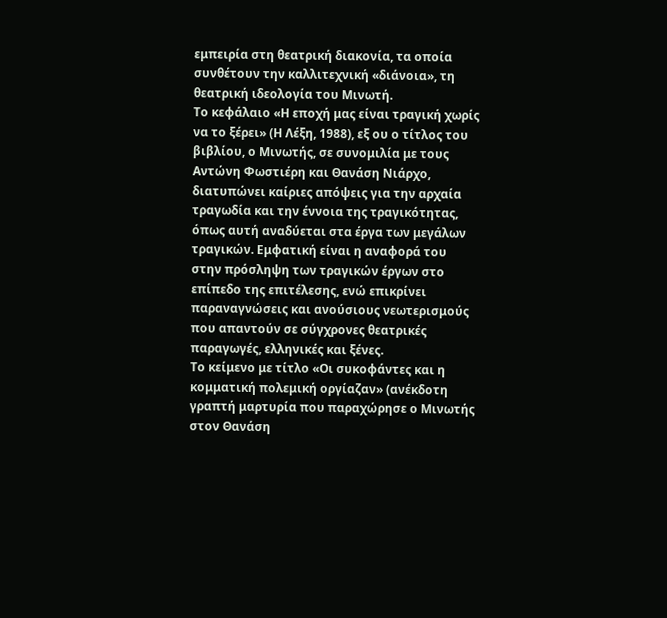εμπειρία στη θεατρική διακονία, τα οποία συνθέτουν την καλλιτεχνική «διάνοια», τη θεατρική ιδεολογία του Μινωτή.
Το κεφάλαιο «Η εποχή μας είναι τραγική χωρίς να το ξέρει» (Η Λέξη, 1988), εξ ου ο τίτλος του βιβλίου, ο Μινωτής, σε συνομιλία με τους Αντώνη Φωστιέρη και Θανάση Νιάρχο, διατυπώνει καίριες απόψεις για την αρχαία τραγωδία και την έννοια της τραγικότητας, όπως αυτή αναδύεται στα έργα των μεγάλων τραγικών. Εμφατική είναι η αναφορά του στην πρόσληψη των τραγικών έργων στο επίπεδο της επιτέλεσης, ενώ επικρίνει παραναγνώσεις και ανούσιους νεωτερισμούς που απαντούν σε σύγχρονες θεατρικές παραγωγές, ελληνικές και ξένες.
Το κείμενο με τίτλο «Οι συκοφάντες και η κομματική πολεμική οργίαζαν» (ανέκδοτη γραπτή μαρτυρία που παραχώρησε ο Μινωτής στον Θανάση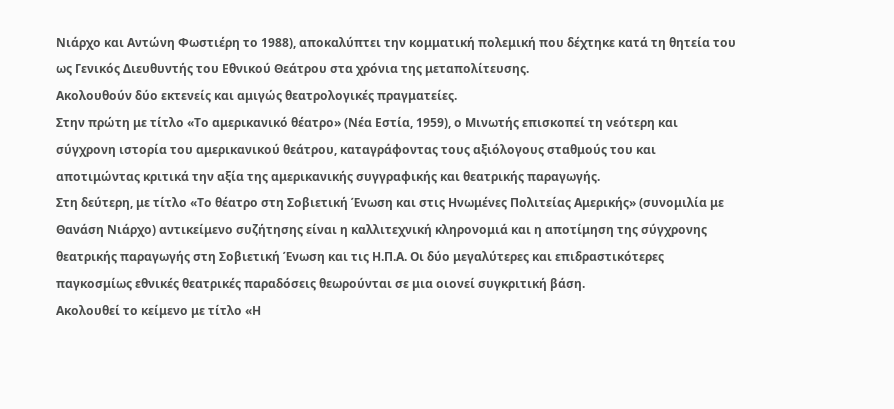Νιάρχο και Αντώνη Φωστιέρη το 1988), αποκαλύπτει την κομματική πολεμική που δέχτηκε κατά τη θητεία του ως Γενικός Διευθυντής του Εθνικού Θεάτρου στα χρόνια της μεταπολίτευσης.
Ακολουθούν δύο εκτενείς και αμιγώς θεατρολογικές πραγματείες.
Στην πρώτη με τίτλο «Το αμερικανικό θέατρο» (Νέα Εστία, 1959), ο Μινωτής επισκοπεί τη νεότερη και σύγχρονη ιστορία του αμερικανικού θεάτρου, καταγράφοντας τους αξιόλογους σταθμούς του και αποτιμώντας κριτικά την αξία της αμερικανικής συγγραφικής και θεατρικής παραγωγής.
Στη δεύτερη, με τίτλο «Το θέατρο στη Σοβιετική Ένωση και στις Ηνωμένες Πολιτείας Αμερικής» (συνομιλία με Θανάση Νιάρχο) αντικείμενο συζήτησης είναι η καλλιτεχνική κληρονομιά και η αποτίμηση της σύγχρονης θεατρικής παραγωγής στη Σοβιετική Ένωση και τις Η.Π.Α. Οι δύο μεγαλύτερες και επιδραστικότερες παγκοσμίως εθνικές θεατρικές παραδόσεις θεωρούνται σε μια οιονεί συγκριτική βάση.
Ακολουθεί το κείμενο με τίτλο «Η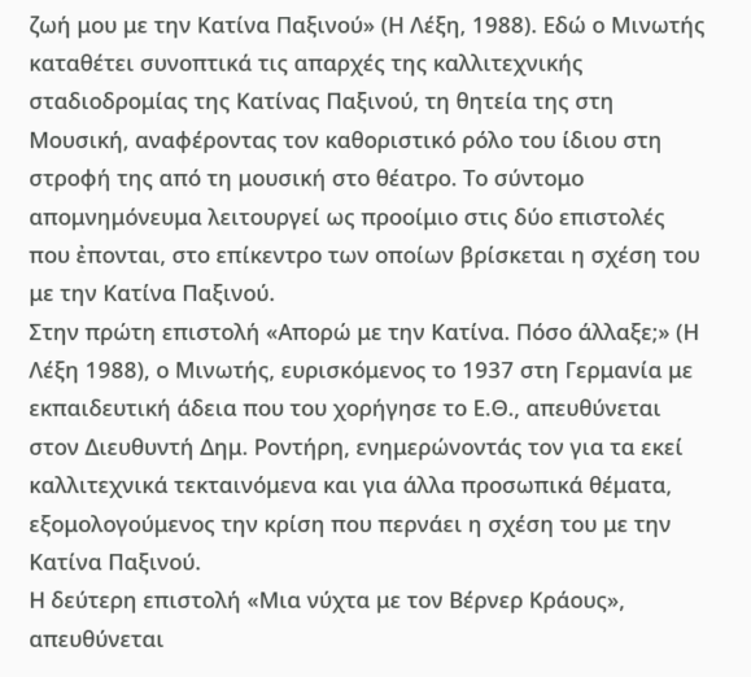ζωή μου με την Κατίνα Παξινού» (Η Λέξη, 1988). Εδώ ο Μινωτής καταθέτει συνοπτικά τις απαρχές της καλλιτεχνικής σταδιοδρομίας της Κατίνας Παξινού, τη θητεία της στη Μουσική, αναφέροντας τον καθοριστικό ρόλο του ίδιου στη στροφή της από τη μουσική στο θέατρο. Το σύντομο απομνημόνευμα λειτουργεί ως προοίμιο στις δύο επιστολές που ἐπονται, στο επίκεντρο των οποίων βρίσκεται η σχέση του με την Κατίνα Παξινού.
Στην πρώτη επιστολή «Απορώ με την Κατίνα. Πόσο άλλαξε;» (Η Λέξη 1988), ο Μινωτής, ευρισκόμενος το 1937 στη Γερμανία με εκπαιδευτική άδεια που του χορήγησε το Ε.Θ., απευθύνεται στον Διευθυντή Δημ. Ροντήρη, ενημερώνοντάς τον για τα εκεί καλλιτεχνικά τεκταινόμενα και για άλλα προσωπικά θέματα, εξομολογούμενος την κρίση που περνάει η σχέση του με την Κατίνα Παξινού.
Η δεύτερη επιστολή «Μια νύχτα με τον Βέρνερ Κράους», απευθύνεται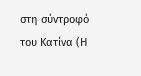στη σύντροφό του Κατίνα (Η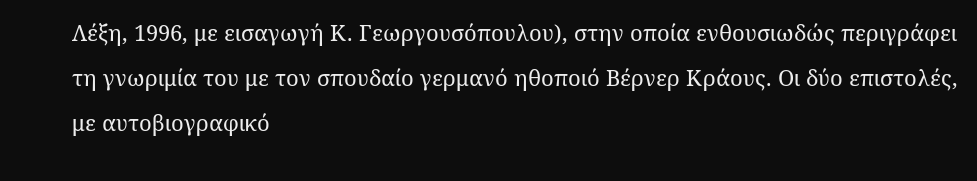Λέξη, 1996, με εισαγωγή Κ. Γεωργουσόπουλου), στην οποία ενθουσιωδώς περιγράφει τη γνωριμία του με τον σπουδαίο γερμανό ηθοποιό Βέρνερ Κράους. Οι δύο επιστολές, με αυτοβιογραφικό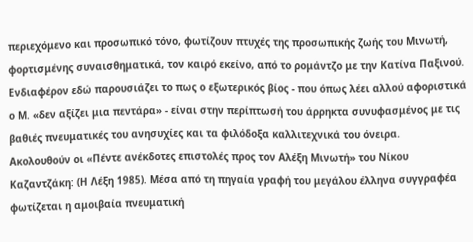περιεχόμενο και προσωπικό τόνο, φωτίζουν πτυχές της προσωπικής ζωής του Μινωτή, φορτισμένης συναισθηματικά, τον καιρό εκείνο, από το ρομάντζο με την Κατίνα Παξινού. Ενδιαφέρον εδώ παρουσιάζει το πως ο εξωτερικός βίος - που όπως λέει αλλού αφοριστικά ο Μ. «δεν αξίζει μια πεντάρα» - είναι στην περίπτωσή του άρρηκτα συνυφασμένος με τις βαθιές πνευματικές του ανησυχίες και τα φιλόδοξα καλλιτεχνικά του όνειρα.
Ακολουθούν οι «Πέντε ανέκδοτες επιστολές προς τον Αλέξη Μινωτή» του Νίκου Καζαντζάκη: (Η Λέξη 1985). Μέσα από τη πηγαία γραφή του μεγάλου έλληνα συγγραφέα φωτίζεται η αμοιβαία πνευματική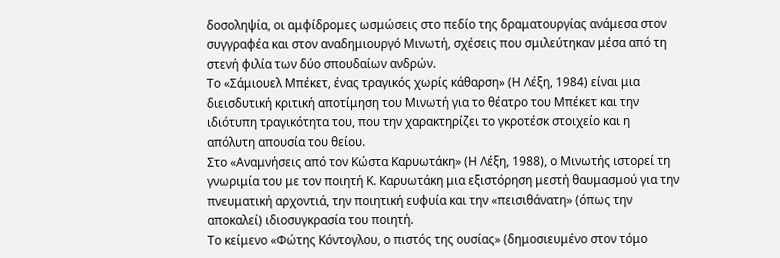δοσοληψία, οι αμφίδρομες ωσμώσεις στο πεδίο της δραματουργίας ανάμεσα στον συγγραφέα και στον αναδημιουργό Μινωτή, σχέσεις που σμιλεύτηκαν μέσα από τη στενή φιλία των δύο σπουδαίων ανδρών.
Το «Σάμιουελ Μπέκετ, ένας τραγικός χωρίς κάθαρση» (Η Λέξη, 1984) είναι μια διεισδυτική κριτική αποτίμηση του Μινωτή για το θέατρο του Μπέκετ και την ιδιότυπη τραγικότητα του, που την χαρακτηρίζει το γκροτέσκ στοιχείο και η απόλυτη απουσία του θείου.
Στο «Αναμνήσεις από τον Κώστα Καρυωτάκη» (Η Λέξη, 1988), ο Μινωτής ιστορεί τη γνωριμία του με τον ποιητή Κ. Καρυωτάκη μια εξιστόρηση μεστή θαυμασμού για την πνευματική αρχοντιά, την ποιητική ευφυία και την «πεισιθάνατη» (όπως την αποκαλεί) ιδιοσυγκρασία του ποιητή.
Το κείμενο «Φώτης Κόντογλου, ο πιστός της ουσίας» (δημοσιευμένο στον τόμο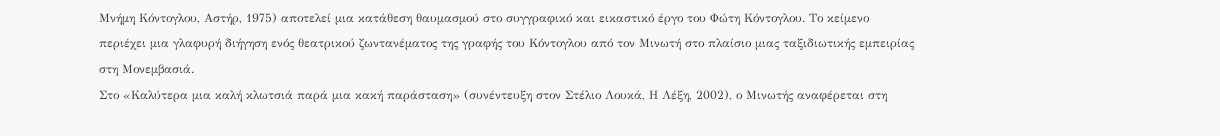Μνήμη Κόντογλου, Αστήρ, 1975) αποτελεί μια κατάθεση θαυμασμού στο συγγραφικό και εικαστικό έργο του Φώτη Κόντογλου. Το κείμενο περιέχει μια γλαφυρή διήγηση ενός θεατρικού ζωντανέματος της γραφής του Κόντογλου από τον Μινωτή στο πλαίσιο μιας ταξιδιωτικής εμπειρίας στη Μονεμβασιά.
Στο «Καλύτερα μια καλή κλωτσιά παρά μια κακή παράσταση» (συνέντευξη στον Στέλιο Λουκά, Η Λέξη, 2002), ο Μινωτής αναφέρεται στη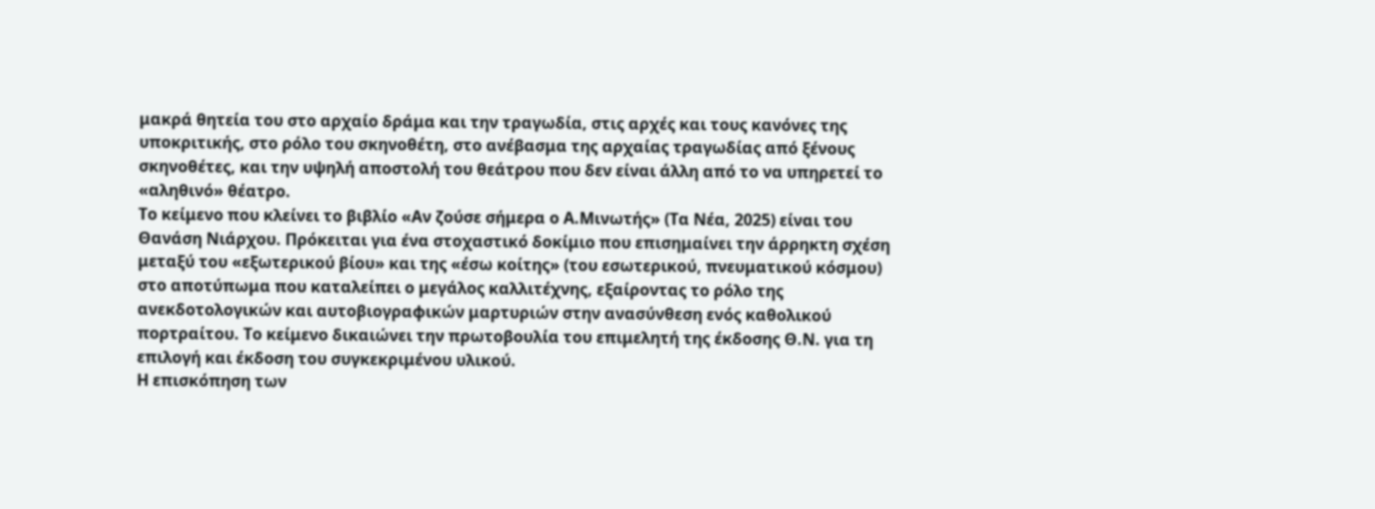μακρά θητεία του στο αρχαίο δράμα και την τραγωδία, στις αρχές και τους κανόνες της υποκριτικής, στο ρόλο του σκηνοθέτη, στο ανέβασμα της αρχαίας τραγωδίας από ξένους σκηνοθέτες, και την υψηλή αποστολή του θεάτρου που δεν είναι άλλη από το να υπηρετεί το «αληθινό» θέατρο.
Το κείμενο που κλείνει το βιβλίο «Αν ζούσε σήμερα ο Α.Μινωτής» (Τα Νέα, 2025) είναι του Θανάση Νιάρχου. Πρόκειται για ένα στοχαστικό δοκίμιο που επισημαίνει την άρρηκτη σχέση μεταξύ του «εξωτερικού βίου» και της «έσω κοίτης» (του εσωτερικού, πνευματικού κόσμου) στο αποτύπωμα που καταλείπει ο μεγάλος καλλιτέχνης, εξαίροντας το ρόλο της ανεκδοτολογικών και αυτοβιογραφικών μαρτυριών στην ανασύνθεση ενός καθολικού πορτραίτου. Το κείμενο δικαιώνει την πρωτοβουλία του επιμελητή της έκδοσης Θ.Ν. για τη επιλογή και έκδοση του συγκεκριμένου υλικού.
Η επισκόπηση των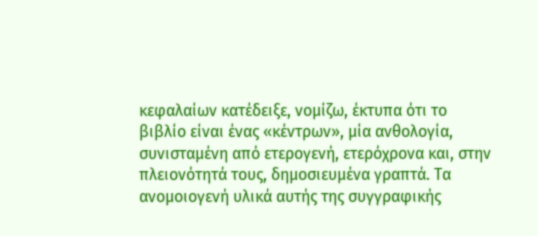κεφαλαίων κατέδειξε, νομίζω, έκτυπα ότι το βιβλίο είναι ένας «κέντρων», μία ανθολογία, συνισταμένη από ετερογενή, ετερόχρονα και, στην πλειονότητά τους, δημοσιευμένα γραπτά. Τα ανομοιογενή υλικά αυτής της συγγραφικής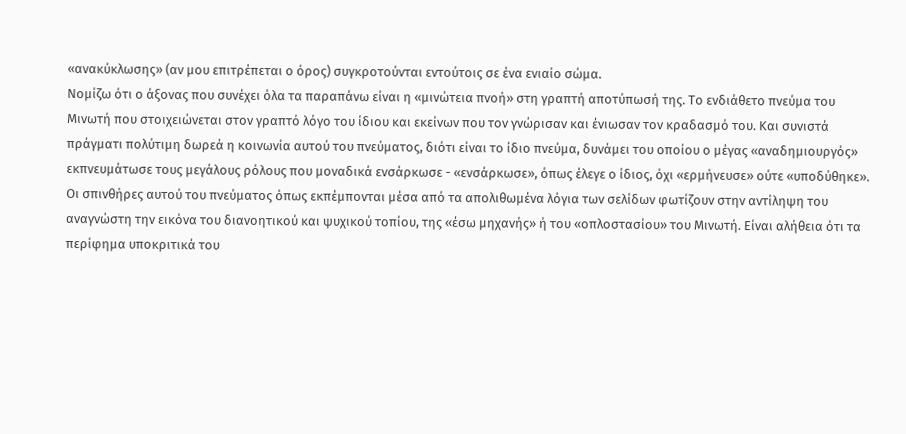«ανακύκλωσης» (αν μου επιτρέπεται ο όρος) συγκροτούνται εντούτοις σε ένα ενιαίο σώμα.
Νομίζω ότι ο άξονας που συνέχει όλα τα παραπάνω είναι η «μινώτεια πνοή» στη γραπτή αποτύπωσή της. Το ενδιάθετο πνεύμα του Μινωτή που στοιχειώνεται στον γραπτό λόγο του ίδιου και εκείνων που τον γνώρισαν και ένιωσαν τον κραδασμό του. Και συνιστά πράγματι πολύτιμη δωρεά η κοινωνία αυτού του πνεύματος, διότι είναι το ίδιο πνεύμα, δυνάμει του οποίου ο μέγας «αναδημιουργός» εκπνευμάτωσε τους μεγάλους ρόλους που μοναδικά ενσάρκωσε - «ενσάρκωσε», όπως έλεγε ο ίδιος, όχι «ερμήνευσε» ούτε «υποδύθηκε». Οι σπινθήρες αυτού του πνεύματος όπως εκπέμπονται μέσα από τα απολιθωμένα λόγια των σελίδων φωτίζουν στην αντίληψη του αναγνώστη την εικόνα του διανοητικού και ψυχικού τοπίου, της «έσω μηχανής» ή του «οπλοστασίου» του Μινωτή. Είναι αλήθεια ότι τα περίφημα υποκριτικά του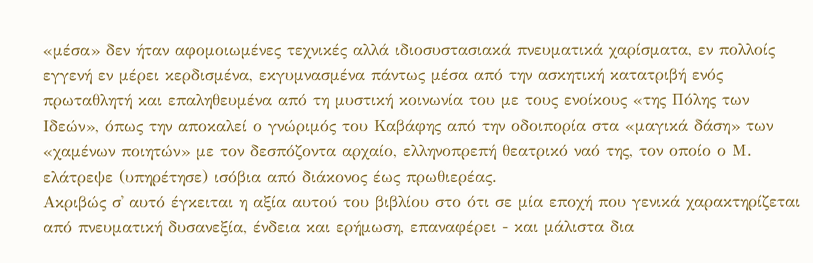«μέσα» δεν ήταν αφομοιωμένες τεχνικές αλλά ιδιοσυστασιακά πνευματικά χαρίσματα, εν πολλοίς εγγενή εν μέρει κερδισμένα, εκγυμνασμένα πάντως μέσα από την ασκητική κατατριβή ενός πρωταθλητή και επαληθευμένα από τη μυστική κοινωνία του με τους ενοίκους «της Πόλης των Ιδεών», όπως την αποκαλεί ο γνώριμός του Καβάφης από την οδοιπορία στα «μαγικά δάση» των «χαμένων ποιητών» με τον δεσπόζοντα αρχαίο, ελληνοπρεπή θεατρικό ναό της, τον οποίο ο Μ. ελάτρεψε (υπηρέτησε) ισόβια από διάκονος έως πρωθιερέας.
Ακριβώς σ᾽ αυτό έγκειται η αξία αυτού του βιβλίου στο ότι σε μία εποχή που γενικά χαρακτηρίζεται από πνευματική δυσανεξία, ένδεια και ερήμωση, επαναφέρει - και μάλιστα δια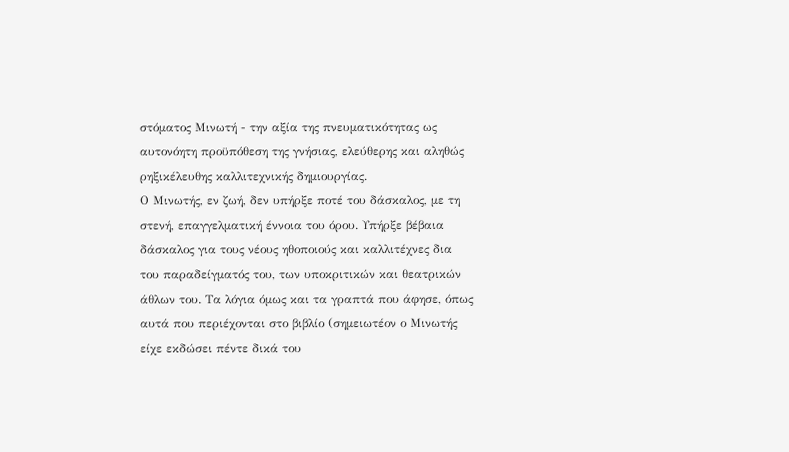στόματος Μινωτή - την αξία της πνευματικότητας ως αυτονόητη προϋπόθεση της γνήσιας, ελεύθερης και αληθώς ρηξικέλευθης καλλιτεχνικής δημιουργίας.
Ο Μινωτής, εν ζωή, δεν υπήρξε ποτέ του δάσκαλος, με τη στενή, επαγγελματική έννοια του όρου. Υπήρξε βέβαια δάσκαλος για τους νέους ηθοποιούς και καλλιτέχνες δια του παραδείγματός του, των υποκριτικών και θεατρικών άθλων του. Τα λόγια όμως και τα γραπτά που άφησε, όπως αυτά που περιέχονται στο βιβλίο (σημειωτέον ο Μινωτής είχε εκδώσει πέντε δικά του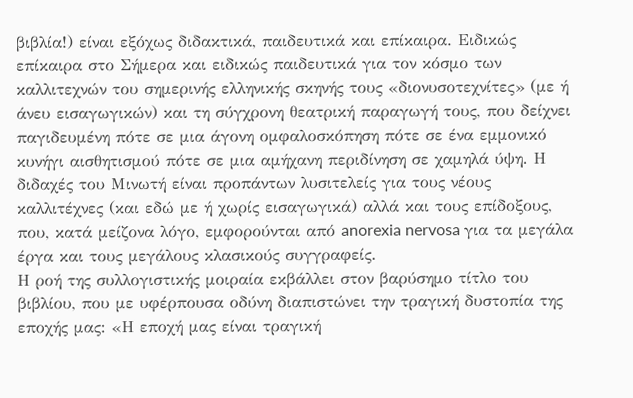βιβλία!) είναι εξόχως διδακτικά, παιδευτικά και επίκαιρα. Ειδικώς επίκαιρα στο Σήμερα και ειδικώς παιδευτικά για τον κόσμο των καλλιτεχνών του σημερινής ελληνικής σκηνής τους «διονυσοτεχνίτες» (με ή άνευ εισαγωγικών) και τη σύγχρονη θεατρική παραγωγή τους, που δείχνει παγιδευμένη πότε σε μια άγονη ομφαλοσκόπηση πότε σε ένα εμμονικό κυνήγι αισθητισμού πότε σε μια αμήχανη περιδίνηση σε χαμηλά ύψη. Η διδαχές του Μινωτή είναι προπάντων λυσιτελείς για τους νέους καλλιτέχνες (και εδώ με ή χωρίς εισαγωγικά) αλλά και τους επίδοξους, που, κατά μείζονα λόγο, εμφορούνται από anorexia nervosa για τα μεγάλα έργα και τους μεγάλους κλασικούς συγγραφείς.
Η ροή της συλλογιστικής μοιραία εκβάλλει στον βαρύσημο τίτλο του βιβλίου, που με υφέρπουσα οδύνη διαπιστώνει την τραγική δυστοπία της εποχής μας: «Η εποχή μας είναι τραγική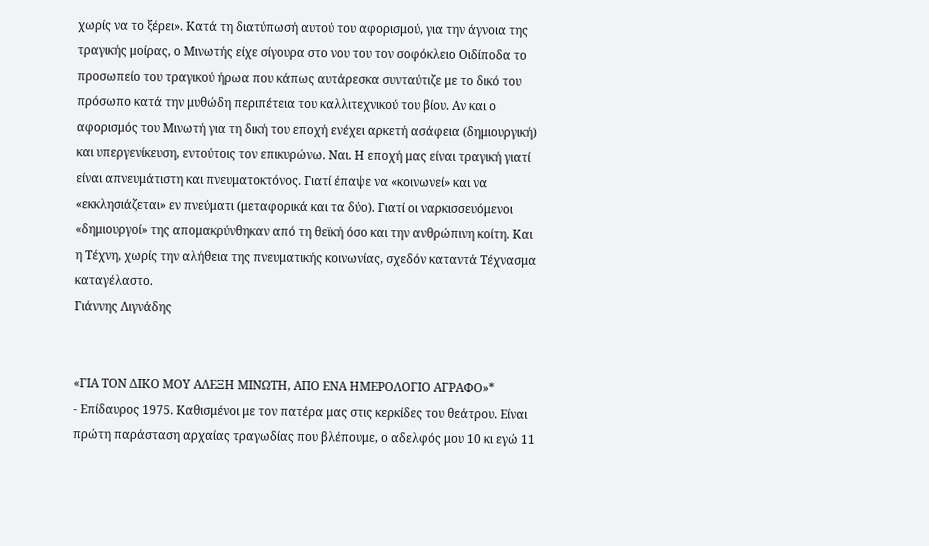χωρίς να το ξέρει». Κατά τη διατύπωσή αυτού του αφορισμού, για την άγνοια της τραγικής μοίρας, ο Μινωτής είχε σίγουρα στο νου του τον σοφόκλειο Οιδίποδα το προσωπείο του τραγικού ήρωα που κάπως αυτάρεσκα συνταύτιζε με το δικό του πρόσωπο κατά την μυθώδη περιπέτεια του καλλιτεχνικού του βίου. Αν και ο αφορισμός του Μινωτή για τη δική του εποχή ενέχει αρκετή ασάφεια (δημιουργική) και υπεργενίκευση, εντούτοις τον επικυρώνω. Ναι. Η εποχή μας είναι τραγική γιατί είναι απνευμάτιστη και πνευματοκτόνος. Γιατί έπαψε να «κοινωνεί» και να «εκκλησιάζεται» εν πνεύματι (μεταφορικά και τα δύο). Γιατί οι ναρκισσευόμενοι «δημιουργοί» της απομακρύνθηκαν από τη θεϊκή όσο και την ανθρώπινη κοίτη. Και η Τέχνη, χωρίς την αλήθεια της πνευματικής κοινωνίας, σχεδόν καταντά Τέχνασμα καταγέλαστο.
Γιάννης Λιγνάδης


«ΓΙΑ ΤΟΝ ΔΙΚΟ ΜΟΥ ΑΛΕΞΗ ΜΙΝΩΤΗ, ΑΠΟ ΕΝΑ ΗΜΕΡΟΛΟΓΙΟ ΑΓΡΑΦΟ»*
- Επίδαυρος 1975. Καθισμένοι με τον πατέρα μας στις κερκίδες του θεάτρου. Είναι πρώτη παράσταση αρχαίας τραγωδίας που βλέπουμε, ο αδελφός μου 10 κι εγώ 11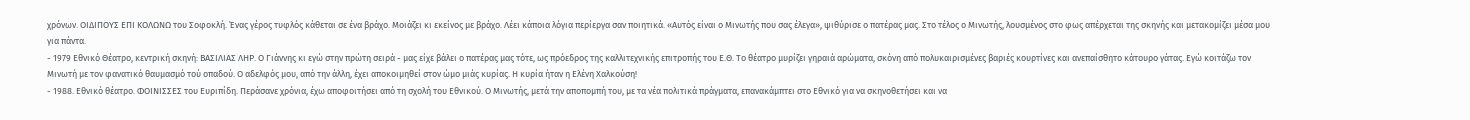χρόνων. ΟΙΔΙΠΟΥΣ ΕΠΙ ΚΟΛΩΝΩ του Σοφοκλή. Ένας γέρος τυφλός κάθεται σε ένα βράχο. Μοιάζει κι εκείνος με βράχο. Λέει κάποια λόγια περίεργα σαν ποιητικά. «Αυτός είναι ο Μινωτής που σας έλεγα», ψιθύρισε ο πατέρας μας. Στο τέλος ο Μινωτής, λουσμένος στο φως απέρχεται της σκηνής και μετακομίζει μέσα μου για πάντα.
- 1979 Εθνικό Θέατρο, κεντρική σκηνή: ΒΑΣΙΛΙΑΣ ΛΗΡ. Ο Γιάννης κι εγώ στην πρώτη σειρά - μας είχε βάλει ο πατέρας μας τότε, ως πρόεδρος της καλλιτεχνικής επιτροπής του Ε.Θ. Το θέατρο μυρίζει γηραιά αρώματα, σκόνη από πολυκαιρισμένες βαριές κουρτίνες και ανεπαίσθητο κάτουρο γάτας. Εγώ κοιτάζω τον Μινωτή με τον φανατικό θαυμασμό τού οπαδού. Ο αδελφός μου, από την άλλη, έχει αποκοιμηθεί στον ώμο μιάς κυρίας. Η κυρία ήταν η Ελένη Χαλκούση!
- 1988. Εθνικό θέατρο. ΦΟΙΝΙΣΣΕΣ του Ευριπίδη. Περάσανε χρόνια, έχω αποφοιτήσει από τη σχολή του Εθνικού. Ο Μινωτής, μετά την αποπομπή του, με τα νέα πολιτικά πράγματα, επανακάμπτει στο Εθνικό για να σκηνοθετήσει και να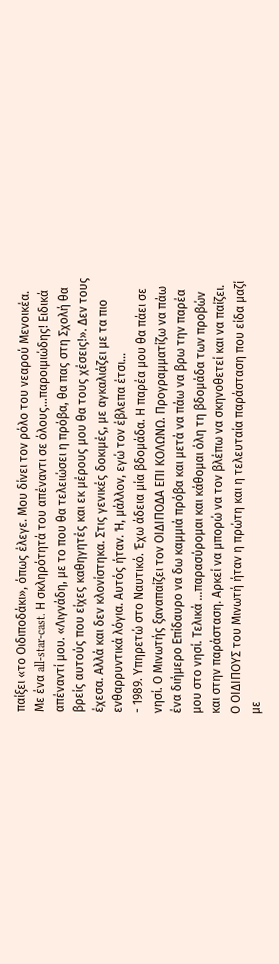παίξει «το Οιδιποδάκι», όπως έλεγε. Μου δίνει τον ρόλο του νεαρού Μενοικέα. Με ένα all-star-cast. Η σκληρότητά του απέναντι σε όλους...παροιμιώδης! Ειδικά απέναντί μου. «Λιγνάδη, με το που θα τελειώσει η πρόβα, θα πας στη Σχολή θα βρείς αυτούς που είχες καθηγητές και εκ μέρους μου θα τους χέσεις!». Δεν τους έχεσα. Αλλά και δεν κλονίστηκα. Στις γενικές δοκιμές, με αγκαλιάζει με τα πιο ενθαρρυντικά λόγια. Αυτός ήταν. Ή, μάλλον, εγώ τον έβλεπα έτσι…
- 1989. Υπηρετώ στο Ναυτικό. Έχω άδεια μία βδομάδα. Η παρέα μου θα πάει σε νησί. Ο Μινωτής ξαναπαίζει τον ΟΙΔΙΠΟΔΑ ΕΠΙ ΚΟΛΩΝΩ. Προγραμματίζω να πάω ένα διήμερο Επίδαυρο να δω καμμιά πρόβα και μετά να πάω να βρω την παρέα μου στο νησί. Τελικά ...παρασύρομαι και κάθομαι όλη τη βδομάδα των προβών και στην παράσταση. Αρκεί να μπορώ να τον βλέπω να σκηνοθετεί και να παίζει. Ο ΟΙΔΙΠΟΥΣ του Μινωτή ήταν η πρώτη και η τελευταία παράσταση που είδα μαζί με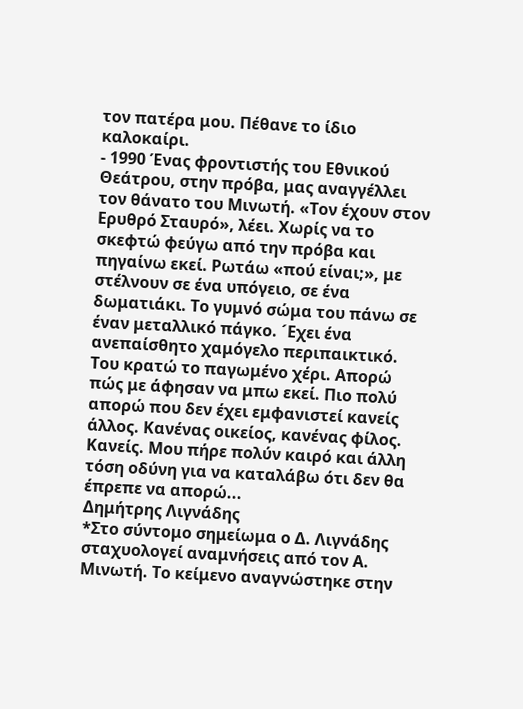τον πατέρα μου. Πέθανε το ίδιο καλοκαίρι.
- 1990 Ένας φροντιστής του Εθνικού Θεάτρου, στην πρόβα, μας αναγγέλλει τον θάνατο του Μινωτή. «Τον έχουν στον Ερυθρό Σταυρό», λέει. Χωρίς να το σκεφτώ φεύγω από την πρόβα και πηγαίνω εκεί. Ρωτάω «πού είναι;», με στέλνουν σε ένα υπόγειο, σε ένα δωματιάκι. Το γυμνό σώμα του πάνω σε έναν μεταλλικό πάγκο. ´Εχει ένα ανεπαίσθητο χαμόγελο περιπαικτικό. Του κρατώ το παγωμένο χέρι. Απορώ πώς με άφησαν να μπω εκεί. Πιο πολύ απορώ που δεν έχει εμφανιστεί κανείς άλλος. Κανένας οικείος, κανένας φίλος. Κανείς. Μου πήρε πολύν καιρό και άλλη τόση οδύνη για να καταλάβω ότι δεν θα έπρεπε να απορώ...
Δημήτρης Λιγνάδης
*Στο σύντομο σημείωμα ο Δ. Λιγνάδης σταχυολογεί αναμνήσεις από τον Α. Μινωτή. Το κείμενο αναγνώστηκε στην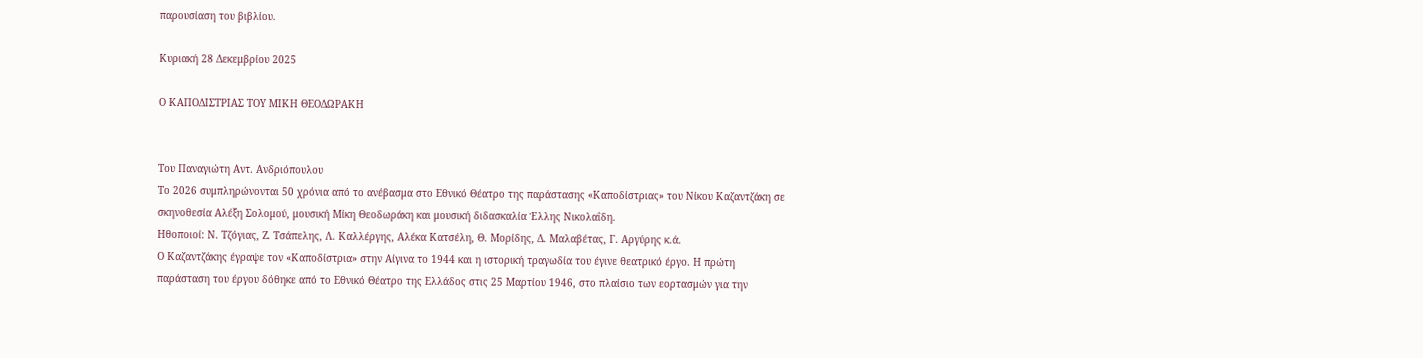παρουσίαση του βιβλίου.

Κυριακή 28 Δεκεμβρίου 2025

Ο ΚΑΠΟΔΙΣΤΡΙΑΣ ΤΟΥ ΜΙΚΗ ΘΕΟΔΩΡΑΚΗ


Του Παναγιώτη Αντ. Ανδριόπουλου
Το 2026 συμπληρώνονται 50 χρόνια από το ανέβασμα στο Εθνικό Θέατρο της παράστασης «Καποδίστριας» του Νίκου Καζαντζάκη σε σκηνοθεσία Αλέξη Σολομού, μουσική Μίκη Θεοδωράκη και μουσική διδασκαλία Έλλης Νικολαΐδη.
Ηθοποιοί: Ν. Τζόγιας, Ζ. Τσάπελης, Λ. Καλλέργης, Αλέκα Κατσέλη, Θ. Μορίδης, Δ. Μαλαβέτας, Γ. Αργύρης κ.ά.
Ο Καζαντζάκης έγραψε τον «Καποδίστρια» στην Αίγινα το 1944 και η ιστορική τραγωδία του έγινε θεατρικό έργο. Η πρώτη παράσταση του έργου δόθηκε από το Εθνικό Θέατρο της Ελλάδος στις 25 Μαρτίου 1946, στο πλαίσιο των εορτασμών για την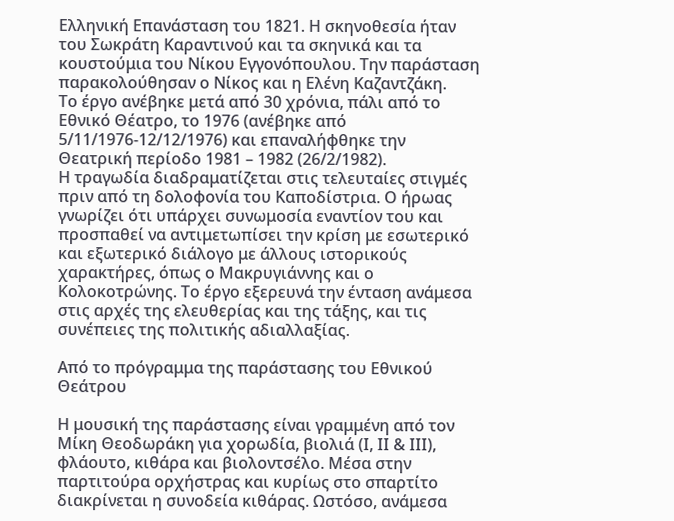Ελληνική Επανάσταση του 1821. Η σκηνοθεσία ήταν του Σωκράτη Καραντινού και τα σκηνικά και τα κουστούμια του Νίκου Εγγονόπουλου. Την παράσταση παρακολούθησαν ο Νίκος και η Ελένη Καζαντζάκη.
Το έργο ανέβηκε μετά από 30 χρόνια, πάλι από το Εθνικό Θέατρο, το 1976 (ανέβηκε από 5/11/1976-12/12/1976) και επαναλήφθηκε την Θεατρική περίοδο 1981 – 1982 (26/2/1982).
Η τραγωδία διαδραματίζεται στις τελευταίες στιγμές πριν από τη δολοφονία του Καποδίστρια. Ο ήρωας γνωρίζει ότι υπάρχει συνωμοσία εναντίον του και προσπαθεί να αντιμετωπίσει την κρίση με εσωτερικό και εξωτερικό διάλογο με άλλους ιστορικούς χαρακτήρες, όπως ο Μακρυγιάννης και ο Κολοκοτρώνης. Το έργο εξερευνά την ένταση ανάμεσα στις αρχές της ελευθερίας και της τάξης, και τις συνέπειες της πολιτικής αδιαλλαξίας.

Από το πρόγραμμα της παράστασης του Εθνικού Θεάτρου

Η μουσική της παράστασης είναι γραμμένη από τον Μίκη Θεοδωράκη για χορωδία, βιολιά (Ι, ΙΙ & ΙΙΙ), φλάουτο, κιθάρα και βιολοντσέλο. Μέσα στην παρτιτούρα ορχήστρας και κυρίως στο σπαρτίτο διακρίνεται η συνοδεία κιθάρας. Ωστόσο, ανάμεσα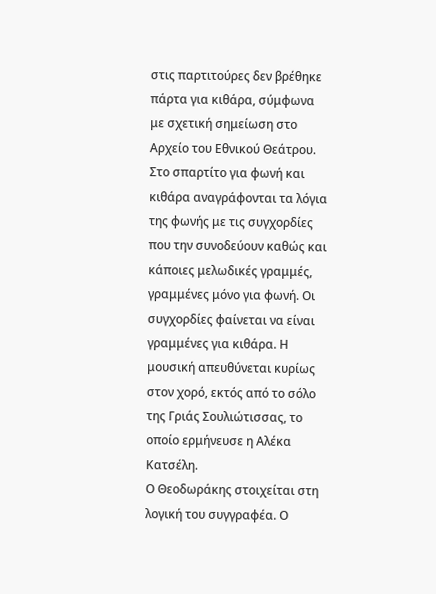στις παρτιτούρες δεν βρέθηκε πάρτα για κιθάρα, σύμφωνα με σχετική σημείωση στο Αρχείο του Εθνικού Θεάτρου.
Στο σπαρτίτο για φωνή και κιθάρα αναγράφονται τα λόγια της φωνής με τις συγχορδίες που την συνοδεύουν καθώς και κάποιες μελωδικές γραμμές, γραμμένες μόνο για φωνή. Οι συγχορδίες φαίνεται να είναι γραμμένες για κιθάρα. Η μουσική απευθύνεται κυρίως στον χορό, εκτός από το σόλο της Γριάς Σουλιώτισσας, το οποίο ερμήνευσε η Αλέκα Κατσέλη.
Ο Θεοδωράκης στοιχείται στη λογική του συγγραφέα. Ο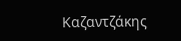Καζαντζάκης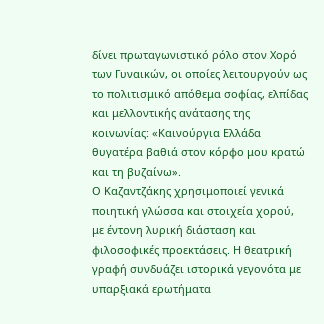δίνει πρωταγωνιστικό ρόλο στον Χορό των Γυναικών, οι οποίες λειτουργούν ως το πολιτισμικό απόθεμα σοφίας, ελπίδας και μελλοντικής ανάτασης της κοινωνίας: «Καινούργια Ελλάδα θυγατέρα βαθιά στον κόρφο μου κρατώ και τη βυζαίνω».
Ο Καζαντζάκης χρησιμοποιεί γενικά ποιητική γλώσσα και στοιχεία χορού, με έντονη λυρική διάσταση και φιλοσοφικές προεκτάσεις. Η θεατρική γραφή συνδυάζει ιστορικά γεγονότα με υπαρξιακά ερωτήματα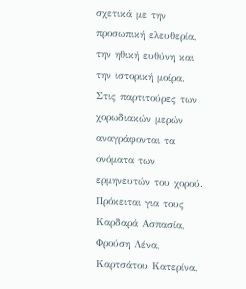σχετικά με την προσωπική ελευθερία, την ηθική ευθύνη και την ιστορική μοίρα.
Στις παρτιτούρες των χορωδιακών μερών αναγράφονται τα ονόματα των ερμηνευτών του χορού. Πρόκειται για τους Καρδαρά Ασπασία, Φρούση Λένα, Καρτσάτου Κατερίνα,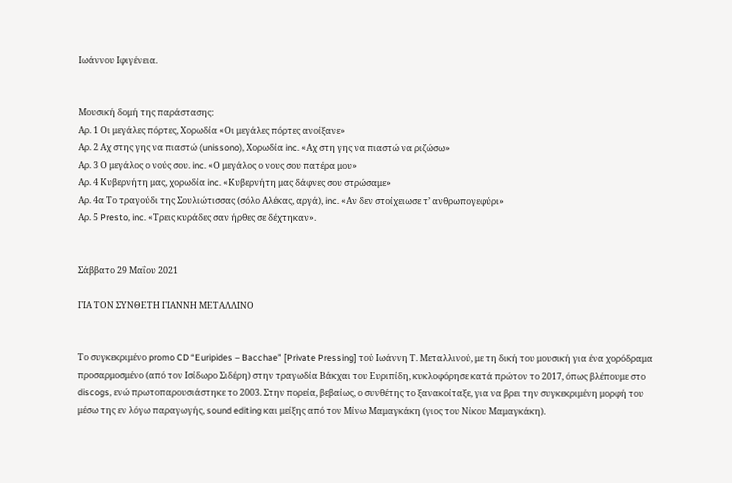Ιωάννου Ιφιγένεια.


Μουσική δομή της παράστασης:
Αρ. 1 Οι μεγάλες πόρτες, Χορωδία «Οι μεγάλες πόρτες ανοίξανε»
Αρ. 2 Αχ στης γης να πιαστώ (unissono), Χορωδία inc. «Αχ στη γης να πιαστώ να ριζώσω»
Αρ. 3 Ο μεγάλος ο νούς σου. inc. «Ο μεγάλος ο νους σου πατέρα μου»
Αρ. 4 Κυβερνήτη μας, χορωδία inc. «Κυβερνήτη μας δάφνες σου στρώσαμε»
Αρ. 4α Το τραγούδι της Σουλιώτισσας (σόλο Αλέκας, αργά), inc. «Αν δεν στοίχειωσε τ’ ανθρωπογεφύρι»
Αρ. 5 Presto, inc. «Τρεις κυράδες σαν ήρθες σε δέχτηκαν».


Σάββατο 29 Μαΐου 2021

ΓΙΑ ΤΟΝ ΣΥΝΘΕΤΗ ΓΙΑΝΝΗ ΜΕΤΑΛΛΙΝΟ


Το συγκεκριμένο promo CD “Euripides – Bacchae” [Private Pressing] τού Ιωάννη Τ. Μεταλλινού, με τη δική του μουσική για ένα χορόδραμα προσαρμοσμένο (από τον Ισίδωρο Σιδέρη) στην τραγωδία Βάκχαι του Ευριπίδη, κυκλοφόρησε κατά πρώτον το 2017, όπως βλέπουμε στο discogs, ενώ πρωτοπαρουσιάστηκε το 2003. Στην πορεία, βεβαίως, ο συνθέτης το ξανακοίταξε, για να βρει την συγκεκριμένη μορφή του μέσω της εν λόγω παραγωγής, sound editing και μείξης από τον Μίνω Μαμαγκάκη (γιος του Νίκου Μαμαγκάκη).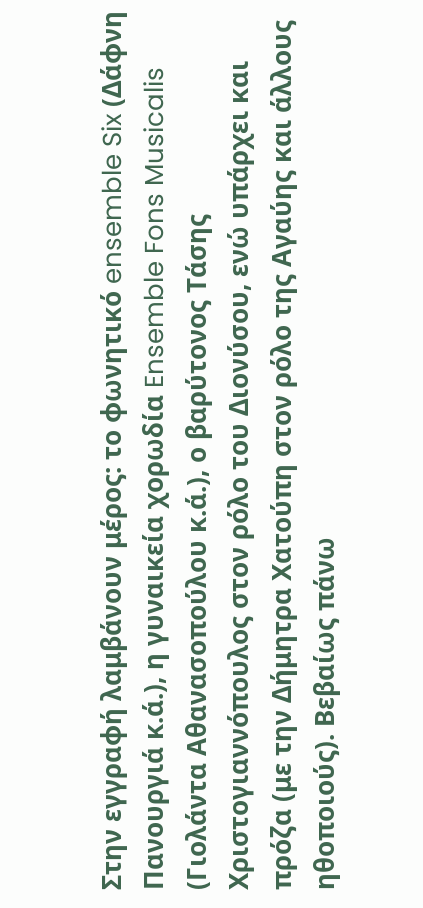Στην εγγραφή λαμβάνουν μέρος: το φωνητικό ensemble Six (Δάφνη Πανουργιά κ.ά.), η γυναικεία χορωδία Ensemble Fons Musicalis (Γιολάντα Αθανασοπούλου κ.ά.), ο βαρύτονος Τάσης Χριστογιαννόπουλος στον ρόλο του Διονύσου, ενώ υπάρχει και πρόζα (με την Δήμητρα Χατούπη στον ρόλο της Αγαύης και άλλους ηθοποιούς). Βεβαίως πάνω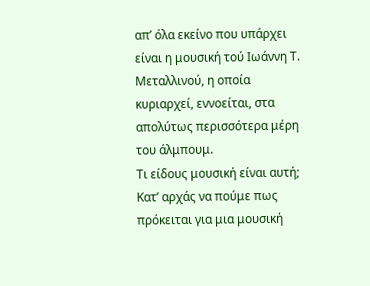απ’ όλα εκείνο που υπάρχει είναι η μουσική τού Ιωάννη Τ. Μεταλλινού, η οποία κυριαρχεί, εννοείται, στα απολύτως περισσότερα μέρη του άλμπουμ.
Τι είδους μουσική είναι αυτή;
Κατ’ αρχάς να πούμε πως πρόκειται για μια μουσική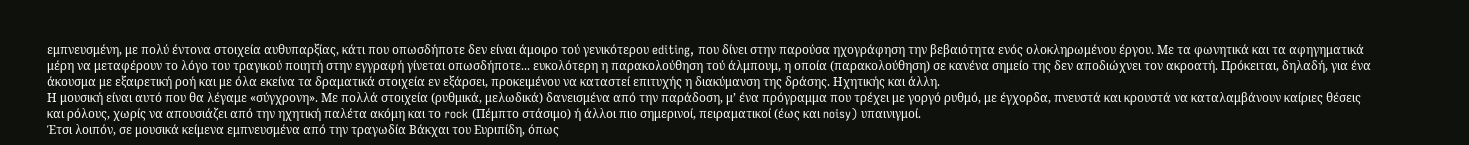εμπνευσμένη, με πολύ έντονα στοιχεία αυθυπαρξίας, κάτι που οπωσδήποτε δεν είναι άμοιρο τού γενικότερου editing, που δίνει στην παρούσα ηχογράφηση την βεβαιότητα ενός ολοκληρωμένου έργου. Με τα φωνητικά και τα αφηγηματικά μέρη να μεταφέρουν το λόγο του τραγικού ποιητή στην εγγραφή γίνεται οπωσδήποτε... ευκολότερη η παρακολούθηση τού άλμπουμ, η οποία (παρακολούθηση) σε κανένα σημείο της δεν αποδιώχνει τον ακροατή. Πρόκειται, δηλαδή, για ένα άκουσμα με εξαιρετική ροή και με όλα εκείνα τα δραματικά στοιχεία εν εξάρσει, προκειμένου να καταστεί επιτυχής η διακύμανση της δράσης. Ηχητικής και άλλη.
Η μουσική είναι αυτό που θα λέγαμε «σύγχρονη». Με πολλά στοιχεία (ρυθμικά, μελωδικά) δανεισμένα από την παράδοση, μ’ ένα πρόγραμμα που τρέχει με γοργό ρυθμό, με έγχορδα, πνευστά και κρουστά να καταλαμβάνουν καίριες θέσεις και ρόλους, χωρίς να απουσιάζει από την ηχητική παλέτα ακόμη και το rock (Πέμπτο στάσιμο) ή άλλοι πιο σημερινοί, πειραματικοί (έως και noisy) υπαινιγμοί.
Έτσι λοιπόν, σε μουσικά κείμενα εμπνευσμένα από την τραγωδία Βάκχαι του Ευριπίδη, όπως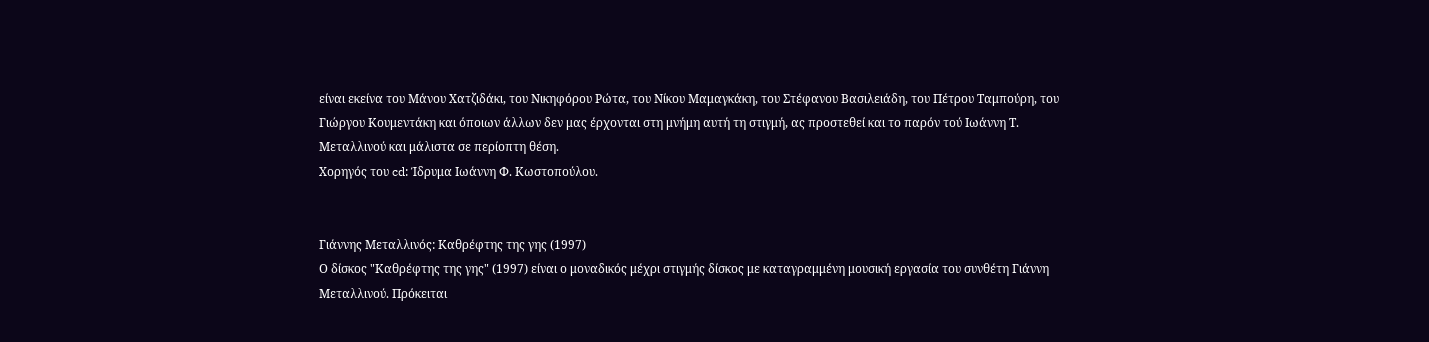είναι εκείνα του Μάνου Χατζιδάκι, του Νικηφόρου Ρώτα, του Νίκου Μαμαγκάκη, του Στέφανου Βασιλειάδη, του Πέτρου Ταμπούρη, του Γιώργου Κουμεντάκη και όποιων άλλων δεν μας έρχονται στη μνήμη αυτή τη στιγμή, ας προστεθεί και το παρόν τού Ιωάννη Τ. Μεταλλινού και μάλιστα σε περίοπτη θέση.
Χορηγός του cd: Ίδρυμα Ιωάννη Φ. Κωστoπούλου.


Γιάννης Μεταλλινός: Καθρέφτης της γης (1997)
Ο δίσκος "Καθρέφτης της γης" (1997) είναι ο μοναδικός μέχρι στιγμής δίσκος με καταγραμμένη μουσική εργασία του συνθέτη Γιάννη Μεταλλινού. Πρόκειται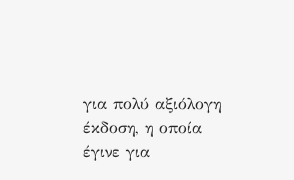για πολύ αξιόλογη έκδοση, η οποία έγινε για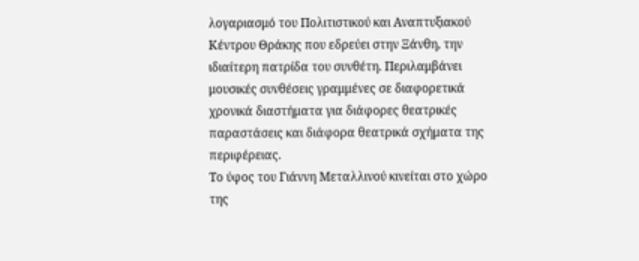λογαριασμό του Πολιτιστικού και Αναπτυξιακού Κέντρου Θράκης που εδρεύει στην Ξάνθη, την ιδιαίτερη πατρίδα του συνθέτη. Περιλαμβάνει μουσικές συνθέσεις γραμμένες σε διαφορετικά χρονικά διαστήματα για διάφορες θεατρικές παραστάσεις και διάφορα θεατρικά σχήματα της περιφέρειας.
Το ύφος του Γιάννη Μεταλλινού κινείται στο χώρο της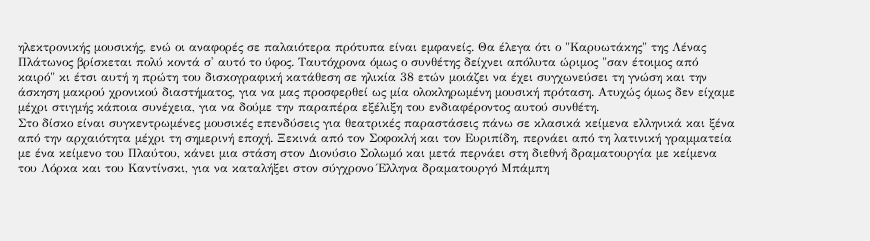ηλεκτρονικής μουσικής, ενώ οι αναφορές σε παλαιότερα πρότυπα είναι εμφανείς. Θα έλεγα ότι ο "Καρυωτάκης" της Λένας Πλάτωνος βρίσκεται πολύ κοντά σ' αυτό το ύφος. Ταυτόχρονα όμως ο συνθέτης δείχνει απόλυτα ώριμος "σαν έτοιμος από καιρό" κι έτσι αυτή η πρώτη του δισκογραφική κατάθεση σε ηλικία 38 ετών μοιάζει να έχει συγχωνεύσει τη γνώση και την άσκηση μακρού χρονικού διαστήματος, για να μας προσφερθεί ως μία ολοκληρωμένη μουσική πρόταση. Ατυχώς όμως δεν είχαμε μέχρι στιγμής κάποια συνέχεια, για να δούμε την παραπέρα εξέλιξη του ενδιαφέροντος αυτού συνθέτη.
Στο δίσκο είναι συγκεντρωμένες μουσικές επενδύσεις για θεατρικές παραστάσεις πάνω σε κλασικά κείμενα ελληνικά και ξένα από την αρχαιότητα μέχρι τη σημερινή εποχή. Ξεκινά από τον Σοφοκλή και τον Ευριπίδη, περνάει από τη λατινική γραμματεία με ένα κείμενο του Πλαύτου, κάνει μια στάση στον Διονύσιο Σολωμό και μετά περνάει στη διεθνή δραματουργία με κείμενα του Λόρκα και του Καντίνσκι, για να καταλήξει στον σύγχρονο Έλληνα δραματουργό Μπάμπη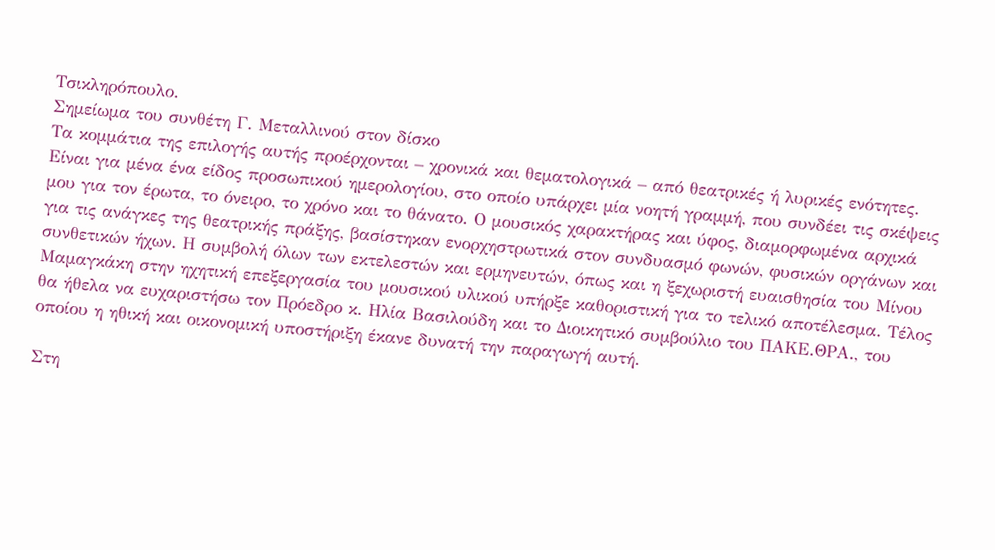Τσικληρόπουλο.
Σημείωμα του συνθέτη Γ. Μεταλλινού στον δίσκο
Τα κομμάτια της επιλογής αυτής προέρχονται – χρονικά και θεματολογικά – από θεατρικές ή λυρικές ενότητες. Είναι για μένα ένα είδος προσωπικού ημερολογίου, στο οποίο υπάρχει μία νοητή γραμμή, που συνδέει τις σκέψεις μου για τον έρωτα, το όνειρο, το χρόνο και το θάνατο. Ο μουσικός χαρακτήρας και ύφος, διαμορφωμένα αρχικά για τις ανάγκες της θεατρικής πράξης, βασίστηκαν ενορχηστρωτικά στον συνδυασμό φωνών, φυσικών οργάνων και συνθετικών ήχων. Η συμβολή όλων των εκτελεστών και ερμηνευτών, όπως και η ξεχωριστή ευαισθησία του Μίνου Μαμαγκάκη στην ηχητική επεξεργασία του μουσικού υλικού υπήρξε καθοριστική για το τελικό αποτέλεσμα. Τέλος θα ήθελα να ευχαριστήσω τον Πρόεδρο κ. Ηλία Βασιλούδη και το Διοικητικό συμβούλιο του ΠΑΚΕ.ΘΡΑ., του οποίου η ηθική και οικονομική υποστήριξη έκανε δυνατή την παραγωγή αυτή.

Στη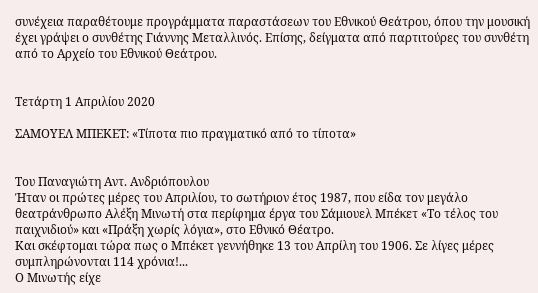συνέχεια παραθέτουμε προγράμματα παραστάσεων του Εθνικού Θεάτρου, όπου την μουσική έχει γράψει ο συνθέτης Γιάννης Μεταλλινός. Επίσης, δείγματα από παρτιτούρες του συνθέτη από το Αρχείο του Εθνικού Θεάτρου.


Τετάρτη 1 Απριλίου 2020

ΣΑΜΟΥΕΛ ΜΠΕΚΕΤ: «Τίποτα πιο πραγματικό από το τίποτα»


Του Παναγιώτη Αντ. Ανδριόπουλου
Ήταν οι πρώτες μέρες του Απριλίου, το σωτήριον έτος 1987, που είδα τον μεγάλο θεατράνθρωπο Αλέξη Μινωτή στα περίφημα έργα του Σάμιουελ Μπέκετ «Το τέλος του παιχνιδιού» και «Πράξη χωρίς λόγια», στο Εθνικό Θέατρο.
Και σκέφτομαι τώρα πως ο Μπέκετ γεννήθηκε 13 του Απρίλη του 1906. Σε λίγες μέρες συμπληρώνονται 114 χρόνια!...
Ο Μινωτής είχε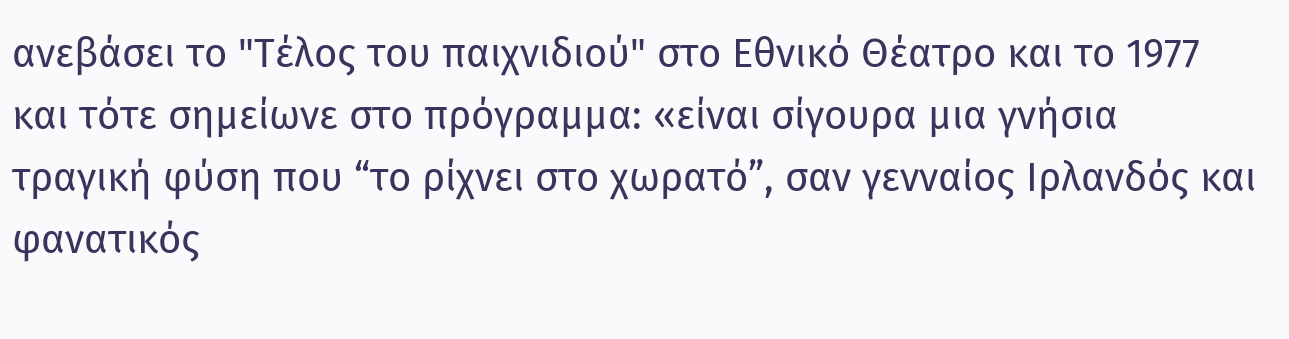ανεβάσει το "Τέλος του παιχνιδιού" στο Εθνικό Θέατρο και το 1977 και τότε σημείωνε στο πρόγραμμα: «είναι σίγουρα μια γνήσια τραγική φύση που “το ρίχνει στο χωρατό”, σαν γενναίος Ιρλανδός και φανατικός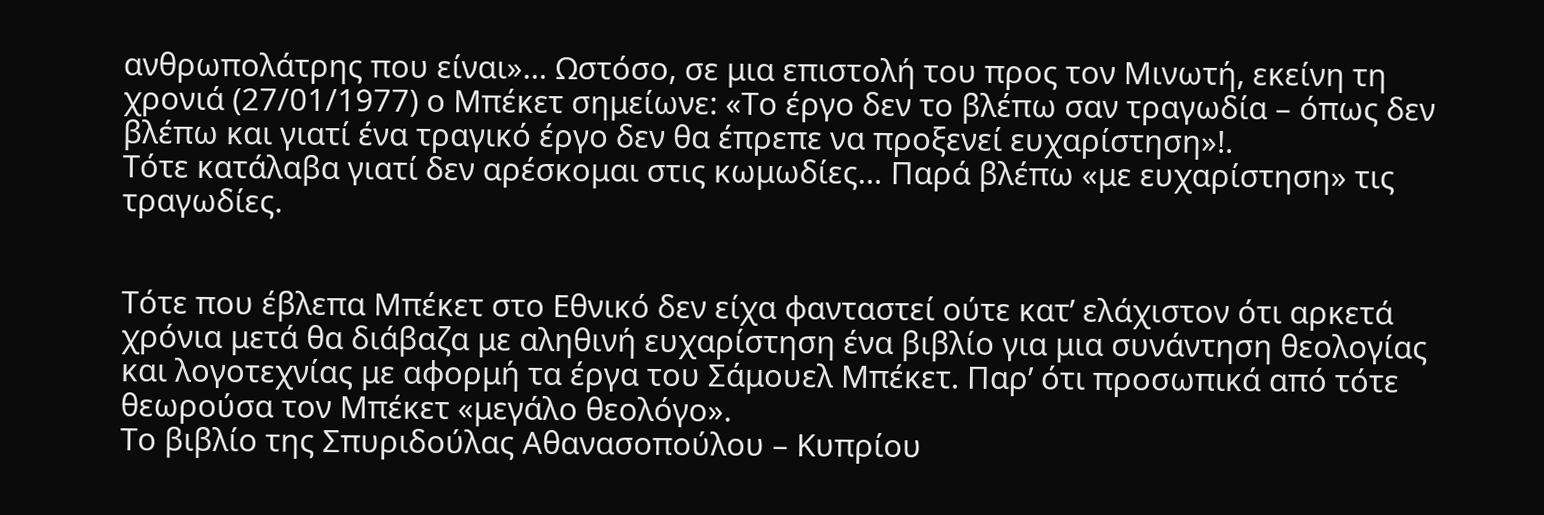ανθρωπολάτρης που είναι»… Ωστόσο, σε μια επιστολή του προς τον Μινωτή, εκείνη τη χρονιά (27/01/1977) ο Μπέκετ σημείωνε: «Το έργο δεν το βλέπω σαν τραγωδία – όπως δεν βλέπω και γιατί ένα τραγικό έργο δεν θα έπρεπε να προξενεί ευχαρίστηση»!.
Τότε κατάλαβα γιατί δεν αρέσκομαι στις κωμωδίες… Παρά βλέπω «με ευχαρίστηση» τις τραγωδίες.


Τότε που έβλεπα Μπέκετ στο Εθνικό δεν είχα φανταστεί ούτε κατ’ ελάχιστον ότι αρκετά χρόνια μετά θα διάβαζα με αληθινή ευχαρίστηση ένα βιβλίο για μια συνάντηση θεολογίας και λογοτεχνίας με αφορμή τα έργα του Σάμουελ Μπέκετ. Παρ’ ότι προσωπικά από τότε θεωρούσα τον Μπέκετ «μεγάλο θεολόγο».
Το βιβλίο της Σπυριδούλας Αθανασοπούλου – Κυπρίου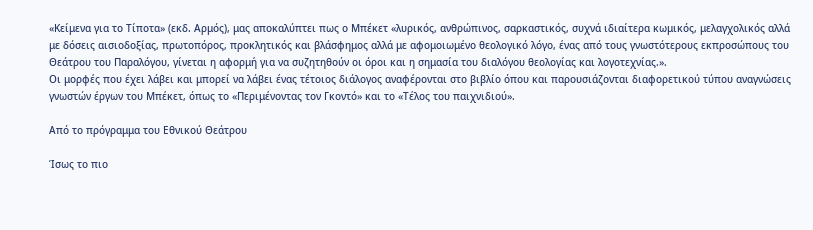«Κείμενα για το Τίποτα» (εκδ. Αρμός), μας αποκαλύπτει πως ο Μπέκετ «λυρικός, ανθρώπινος, σαρκαστικός, συχνά ιδιαίτερα κωμικός, μελαγχολικός αλλά με δόσεις αισιοδοξίας, πρωτοπόρος, προκλητικός και βλάσφημος αλλά με αφομοιωμένο θεολογικό λόγο, ένας από τους γνωστότερους εκπροσώπους του Θεάτρου του Παραλόγου, γίνεται η αφορμή για να συζητηθούν οι όροι και η σημασία του διαλόγου θεολογίας και λογοτεχνίας.».
Οι μορφές που έχει λάβει και μπορεί να λάβει ένας τέτοιος διάλογος αναφέρονται στο βιβλίο όπου και παρουσιάζονται διαφορετικού τύπου αναγνώσεις γνωστών έργων του Μπέκετ, όπως το «Περιμένοντας τον Γκοντό» και το «Τέλος του παιχνιδιού».

Από το πρόγραμμα του Εθνικού Θεάτρου

Ίσως το πιο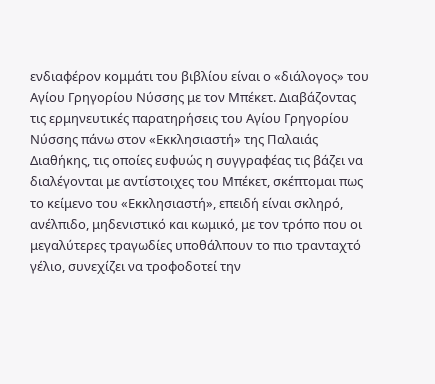ενδιαφέρον κομμάτι του βιβλίου είναι ο «διάλογος» του Αγίου Γρηγορίου Νύσσης με τον Μπέκετ. Διαβάζοντας τις ερμηνευτικές παρατηρήσεις του Αγίου Γρηγορίου Νύσσης πάνω στον «Εκκλησιαστή» της Παλαιάς Διαθήκης, τις οποίες ευφυώς η συγγραφέας τις βάζει να διαλέγονται με αντίστοιχες του Μπέκετ, σκέπτομαι πως το κείμενο του «Εκκλησιαστή», επειδή είναι σκληρό, ανέλπιδο, μηδενιστικό και κωμικό, με τον τρόπο που οι μεγαλύτερες τραγωδίες υποθάλπουν το πιο τρανταχτό γέλιο, συνεχίζει να τροφοδοτεί την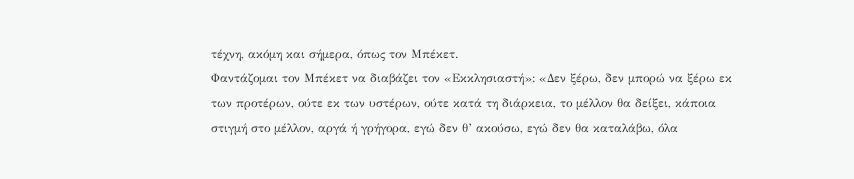τέχνη, ακόμη και σήμερα, όπως τον Μπέκετ.
Φαντάζομαι τον Μπέκετ να διαβάζει τον «Εκκλησιαστή»: «Δεν ξέρω, δεν μπορώ να ξέρω εκ των προτέρων, ούτε εκ των υστέρων, ούτε κατά τη διάρκεια, το μέλλον θα δείξει, κάποια στιγμή στο μέλλον, αργά ή γρήγορα, εγώ δεν θ’ ακούσω, εγώ δεν θα καταλάβω, όλα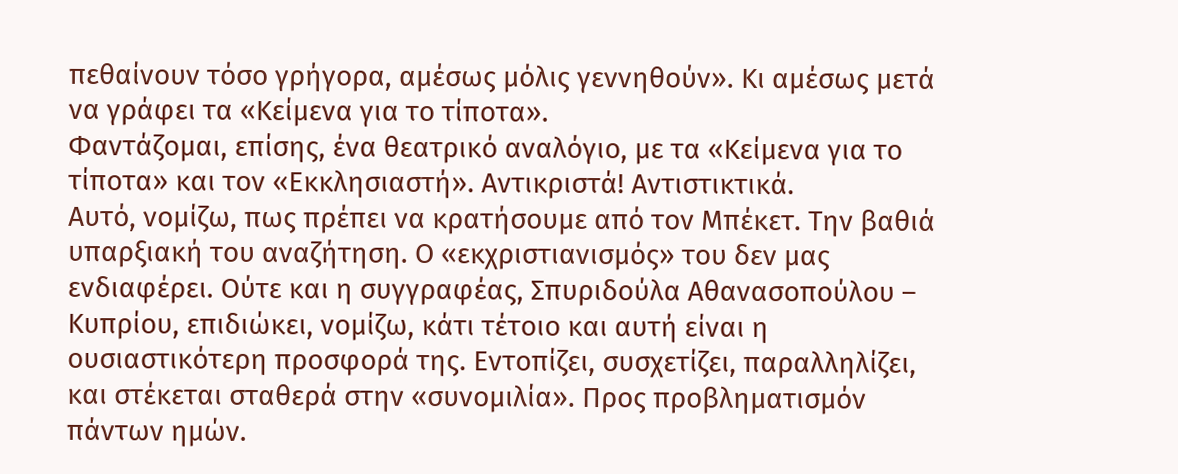πεθαίνουν τόσο γρήγορα, αμέσως μόλις γεννηθούν». Κι αμέσως μετά να γράφει τα «Κείμενα για το τίποτα».
Φαντάζομαι, επίσης, ένα θεατρικό αναλόγιο, με τα «Κείμενα για το τίποτα» και τον «Εκκλησιαστή». Αντικριστά! Αντιστικτικά.
Αυτό, νομίζω, πως πρέπει να κρατήσουμε από τον Μπέκετ. Την βαθιά υπαρξιακή του αναζήτηση. Ο «εκχριστιανισμός» του δεν μας ενδιαφέρει. Ούτε και η συγγραφέας, Σπυριδούλα Αθανασοπούλου – Κυπρίου, επιδιώκει, νομίζω, κάτι τέτοιο και αυτή είναι η ουσιαστικότερη προσφορά της. Εντοπίζει, συσχετίζει, παραλληλίζει, και στέκεται σταθερά στην «συνομιλία». Προς προβληματισμόν πάντων ημών.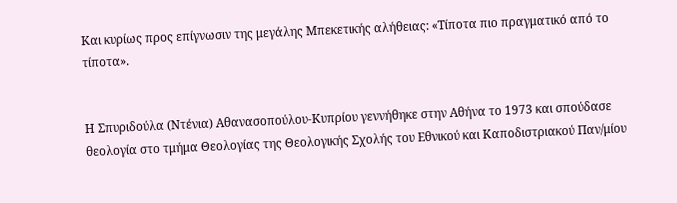Και κυρίως προς επίγνωσιν της μεγάλης Μπεκετικής αλήθειας: «Τίποτα πιο πραγματικό από το τίποτα».


Η Σπυριδούλα (Ντένια) Αθανασοπούλου-Κυπρίου γεννήθηκε στην Αθήνα το 1973 και σπούδασε θεολογία στο τμήμα Θεολογίας της Θεολογικής Σχολής του Εθνικού και Καποδιστριακού Παν/μίου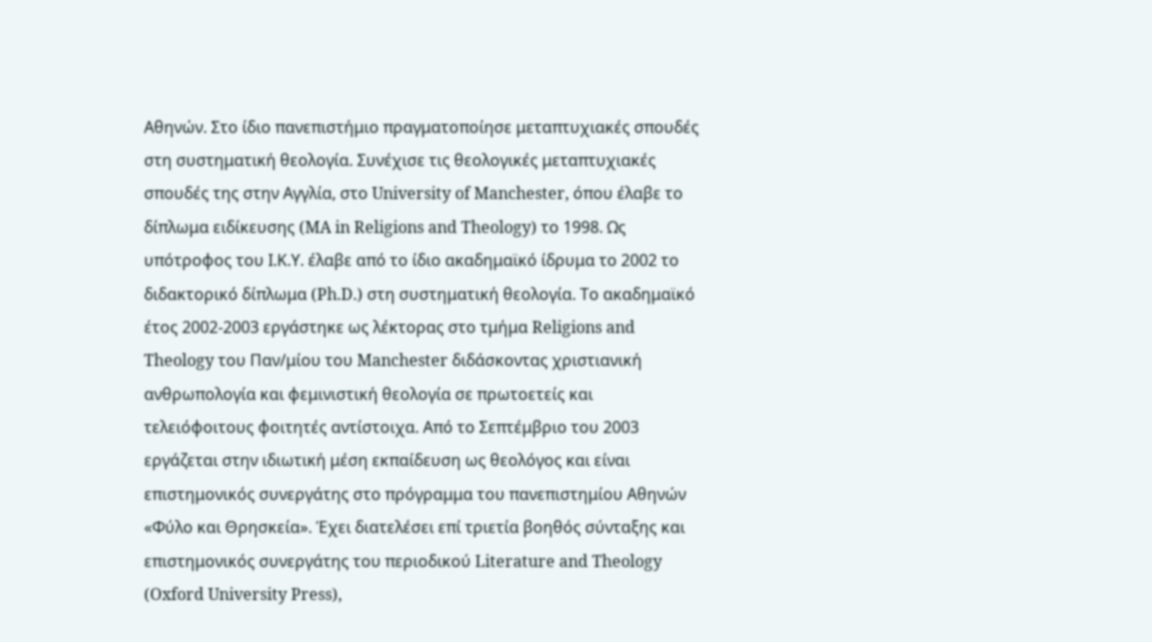Αθηνών. Στο ίδιο πανεπιστήμιο πραγματοποίησε μεταπτυχιακές σπουδές στη συστηματική θεολογία. Συνέχισε τις θεολογικές μεταπτυχιακές σπουδές της στην Αγγλία, στο University of Manchester, όπου έλαβε το δίπλωμα ειδίκευσης (MA in Religions and Theology) το 1998. Ως υπότροφος του Ι.Κ.Υ. έλαβε από το ίδιο ακαδημαϊκό ίδρυμα το 2002 το διδακτορικό δίπλωμα (Ph.D.) στη συστηματική θεολογία. Το ακαδημαϊκό έτος 2002-2003 εργάστηκε ως λέκτορας στο τμήμα Religions and Theology του Παν/μίου του Manchester διδάσκοντας χριστιανική ανθρωπολογία και φεμινιστική θεολογία σε πρωτοετείς και τελειόφοιτους φοιτητές αντίστοιχα. Από το Σεπτέμβριο του 2003 εργάζεται στην ιδιωτική μέση εκπαίδευση ως θεολόγος και είναι επιστημονικός συνεργάτης στο πρόγραμμα του πανεπιστημίου Αθηνών «Φύλο και Θρησκεία». Έχει διατελέσει επί τριετία βοηθός σύνταξης και επιστημονικός συνεργάτης του περιοδικού Literature and Theology (Oxford University Press),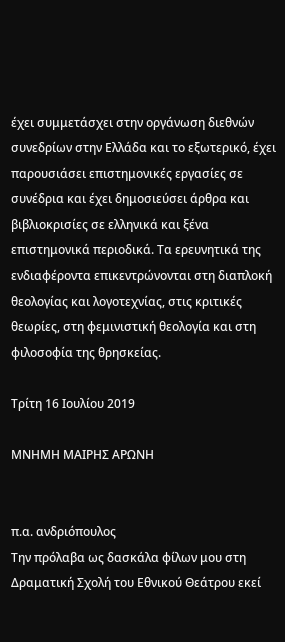έχει συμμετάσχει στην οργάνωση διεθνών συνεδρίων στην Ελλάδα και το εξωτερικό, έχει παρουσιάσει επιστημονικές εργασίες σε συνέδρια και έχει δημοσιεύσει άρθρα και βιβλιοκρισίες σε ελληνικά και ξένα επιστημονικά περιοδικά. Τα ερευνητικά της ενδιαφέροντα επικεντρώνονται στη διαπλοκή θεολογίας και λογοτεχνίας, στις κριτικές θεωρίες, στη φεμινιστική θεολογία και στη φιλοσοφία της θρησκείας.

Τρίτη 16 Ιουλίου 2019

ΜΝΗΜΗ ΜΑΙΡΗΣ ΑΡΩΝΗ


π.α. ανδριόπουλος
Την πρόλαβα ως δασκάλα φίλων μου στη Δραματική Σχολή του Εθνικού Θεάτρου εκεί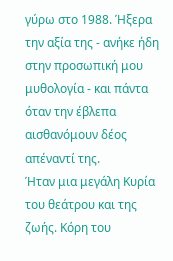γύρω στο 1988. Ήξερα την αξία της - ανήκε ήδη στην προσωπική μου μυθολογία - και πάντα όταν την έβλεπα αισθανόμουν δέος απέναντί της.
Ήταν μια μεγάλη Κυρία του θεάτρου και της ζωής. Κόρη του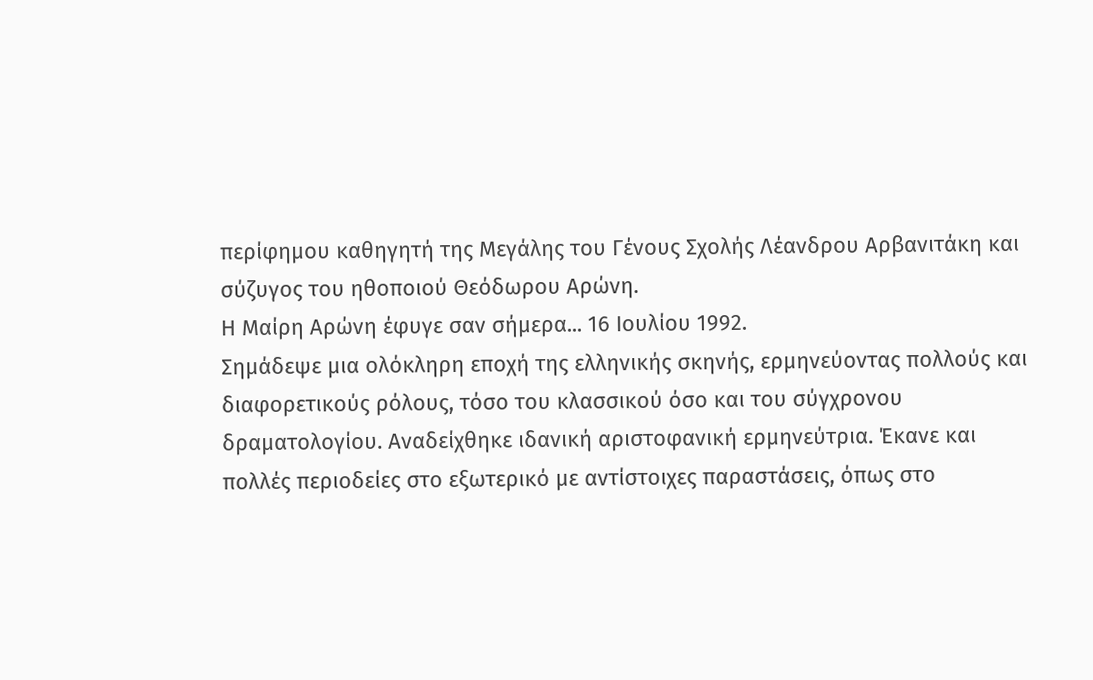περίφημου καθηγητή της Μεγάλης του Γένους Σχολής Λέανδρου Αρβανιτάκη και σύζυγος του ηθοποιού Θεόδωρου Αρώνη.
Η Μαίρη Αρώνη έφυγε σαν σήμερα... 16 Ιουλίου 1992.
Σημάδεψε μια ολόκληρη εποχή της ελληνικής σκηνής, ερμηνεύοντας πολλούς και διαφορετικούς ρόλους, τόσο του κλασσικού όσο και του σύγχρονου δραματολογίου. Αναδείχθηκε ιδανική αριστοφανική ερμηνεύτρια. Έκανε και πολλές περιοδείες στο εξωτερικό με αντίστοιχες παραστάσεις, όπως στο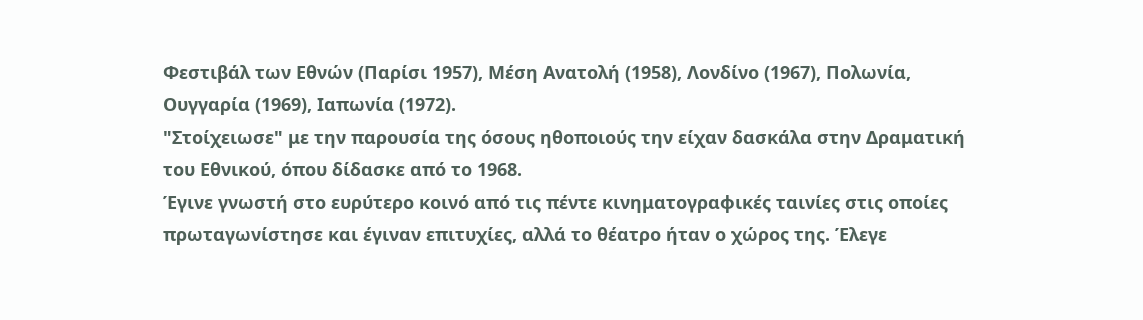Φεστιβάλ των Εθνών (Παρίσι 1957), Μέση Ανατολή (1958), Λονδίνο (1967), Πολωνία, Ουγγαρία (1969), Ιαπωνία (1972).
"Στοίχειωσε" με την παρουσία της όσους ηθοποιούς την είχαν δασκάλα στην Δραματική του Εθνικού, όπου δίδασκε από το 1968.
Έγινε γνωστή στο ευρύτερο κοινό από τις πέντε κινηματογραφικές ταινίες στις οποίες πρωταγωνίστησε και έγιναν επιτυχίες, αλλά το θέατρο ήταν ο χώρος της. Έλεγε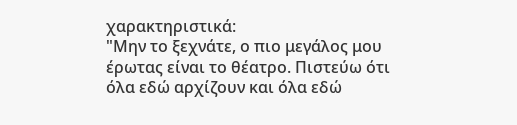χαρακτηριστικά:
"Μην το ξεχνάτε, ο πιο μεγάλος μου έρωτας είναι το θέατρο. Πιστεύω ότι όλα εδώ αρχίζουν και όλα εδώ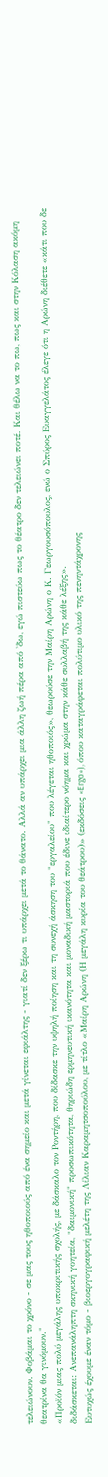τελειώνουν. Φοβάμαι το χρόνο - σε μας τους ηθοποιούς από ένα σημείο και μετά γίνεται εφιάλτης - γιατί δεν ξέρω τι υπάρχει μετά το θάνατο. Αλλά αν υπάρχει μια άλλη ζωή πέρα από 'δω, εγώ πιστεύω πως το θέατρο δεν τελειώνει ποτέ. Και θέλω να το πω, πως και στην Κόλαση ακόμη θεατρίνα θα γινόμουν."
«Προϊόν μιας πολύ μεγάλης υποκριτικής σχολής, με δάσκαλο τον Ροντήρη, που δίδασκε την υψηλή ποίηση και τη συνεχή άσκηση του "εργαλείου" που λέγεται ηθοποιός», θεωρούσε την Μαίρη Αρώνη ο Κ. Γεωργουσόπουλος, ενώ ο Σπύρος Ευαγγελάτος έλεγε ότι η Αρώνη διέθετε «κάτι που δε διδάσκεται: Ανεπανάληπτη σκηνική γοητεία, "δαιμονική" προσωπικότητα, θηριώδη ερμηνευτική ικανότητα και μοναδική μαστοριά που έδινε ιδιαίτερο νόημα και χρώμα στην κάθε συλλαβή της κάθε λέξης».
Ευτυχώς έχουμε έναν τόμο - βιοεργογραφική μελέτη της Λίλιαν Καραμητσοπούλου, με τίτλο «Μαίρη Αρώνη (Η μεγάλη κυρία του θεάτρου)» (εκδόσεις «Ergo»), όπου καταγράφεται πολύτιμο υλικό της πενηντάχρονης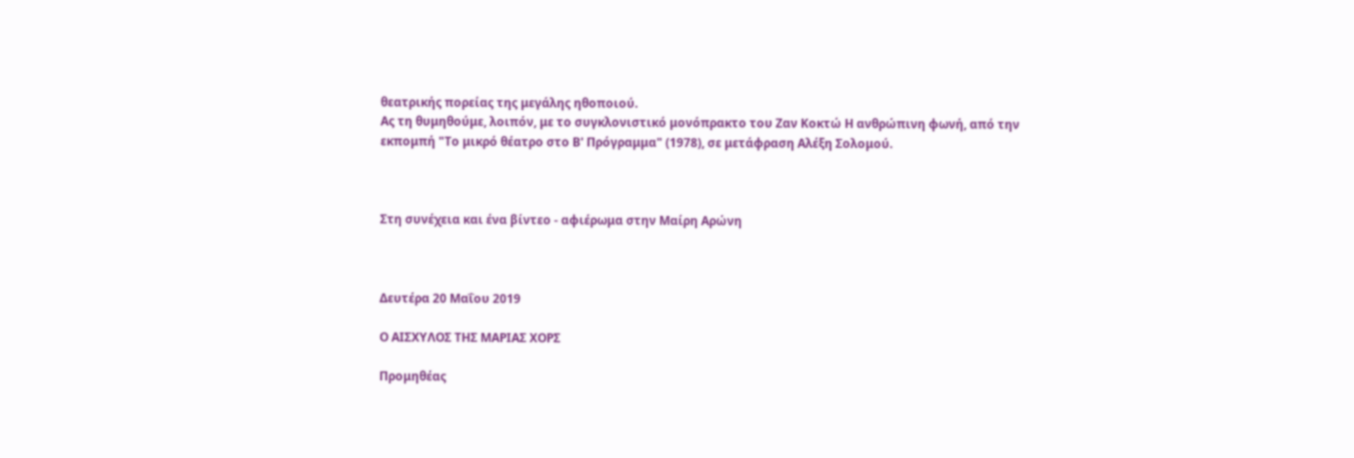θεατρικής πορείας της μεγάλης ηθοποιού.
Ας τη θυμηθούμε, λοιπόν, με το συγκλονιστικό μονόπρακτο του Ζαν Κοκτώ Η ανθρώπινη φωνή, από την εκπομπή "Το μικρό θέατρο στο Β' Πρόγραμμα" (1978), σε μετάφραση Αλέξη Σολομού.



Στη συνέχεια και ένα βίντεο - αφιέρωμα στην Μαίρη Αρώνη



Δευτέρα 20 Μαΐου 2019

Ο ΑΙΣΧΥΛΟΣ ΤΗΣ ΜΑΡΙΑΣ ΧΟΡΣ

Προμηθέας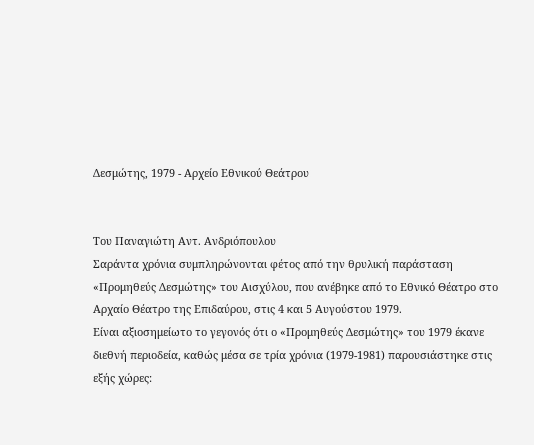Δεσμώτης, 1979 - Αρχείο Εθνικού Θεάτρου


Του Παναγιώτη Αντ. Ανδριόπουλου
Σαράντα χρόνια συμπληρώνονται φέτος από την θρυλική παράσταση «Προμηθεύς Δεσμώτης» του Αισχύλου, που ανέβηκε από το Εθνικό Θέατρο στο Αρχαίο Θέατρο της Επιδαύρου, στις 4 και 5 Αυγούστου 1979.
Είναι αξιοσημείωτο το γεγονός ότι ο «Προμηθεύς Δεσμώτης» του 1979 έκανε διεθνή περιοδεία, καθώς μέσα σε τρία χρόνια (1979-1981) παρουσιάστηκε στις εξής χώρες: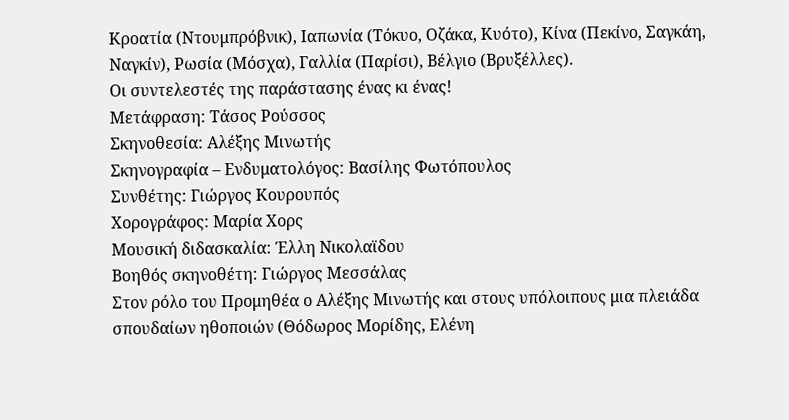Κροατία (Ντουμπρόβνικ), Ιαπωνία (Τόκυο, Οζάκα, Κυότο), Κίνα (Πεκίνο, Σαγκάη, Ναγκίν), Ρωσία (Μόσχα), Γαλλία (Παρίσι), Βέλγιο (Βρυξέλλες).
Οι συντελεστές της παράστασης ένας κι ένας!
Μετάφραση: Τάσος Ρούσσος
Σκηνοθεσία: Αλέξης Μινωτής
Σκηνογραφία – Ενδυματολόγος: Βασίλης Φωτόπουλος
Συνθέτης: Γιώργος Κουρουπός
Χορογράφος: Μαρία Χορς
Μουσική διδασκαλία: Έλλη Νικολαϊδου
Βοηθός σκηνοθέτη: Γιώργος Μεσσάλας
Στον ρόλο του Προμηθέα ο Αλέξης Μινωτής και στους υπόλοιπους μια πλειάδα σπουδαίων ηθοποιών (Θόδωρος Μορίδης, Ελένη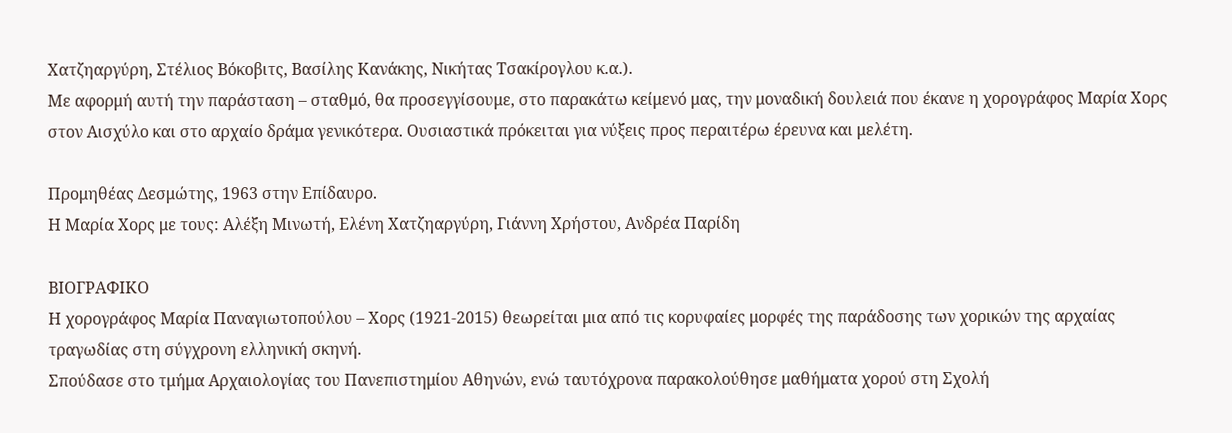Χατζηαργύρη, Στέλιος Βόκοβιτς, Βασίλης Κανάκης, Νικήτας Τσακίρογλου κ.α.).
Με αφορμή αυτή την παράσταση – σταθμό, θα προσεγγίσουμε, στο παρακάτω κείμενό μας, την μοναδική δουλειά που έκανε η χορογράφος Μαρία Χορς στον Αισχύλο και στο αρχαίο δράμα γενικότερα. Ουσιαστικά πρόκειται για νύξεις προς περαιτέρω έρευνα και μελέτη.

Προμηθέας Δεσμώτης, 1963 στην Επίδαυρο.
Η Μαρία Χορς με τους: Αλέξη Μινωτή, Ελένη Χατζηαργύρη, Γιάννη Χρήστου, Ανδρέα Παρίδη

ΒΙΟΓΡΑΦΙΚΟ
Η χορογράφος Μαρία Παναγιωτοπούλου – Χορς (1921-2015) θεωρείται μια από τις κορυφαίες μορφές της παράδοσης των χορικών της αρχαίας τραγωδίας στη σύγχρονη ελληνική σκηνή.
Σπούδασε στο τμήμα Αρχαιολογίας του Πανεπιστημίου Αθηνών, ενώ ταυτόχρονα παρακολούθησε μαθήματα χορού στη Σχολή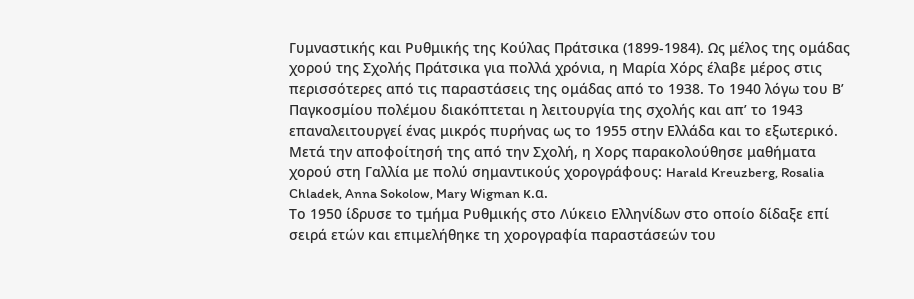Γυμναστικής και Ρυθμικής της Κούλας Πράτσικα (1899-1984). Ως μέλος της ομάδας χορού της Σχολής Πράτσικα για πολλά χρόνια, η Μαρία Χόρς έλαβε μέρος στις περισσότερες από τις παραστάσεις της ομάδας από το 1938. Το 1940 λόγω του Β’ Παγκοσμίου πολέμου διακόπτεται η λειτουργία της σχολής και απ’ το 1943 επαναλειτουργεί ένας μικρός πυρήνας ως το 1955 στην Ελλάδα και το εξωτερικό. Μετά την αποφοίτησή της από την Σχολή, η Χορς παρακολούθησε μαθήματα χορού στη Γαλλία με πολύ σημαντικούς χορογράφους: Harald Kreuzberg, Rosalia Chladek, Anna Sokolow, Mary Wigman κ.α.
Το 1950 ίδρυσε το τμήμα Ρυθμικής στο Λύκειο Ελληνίδων στο οποίο δίδαξε επί σειρά ετών και επιμελήθηκε τη χορογραφία παραστάσεών του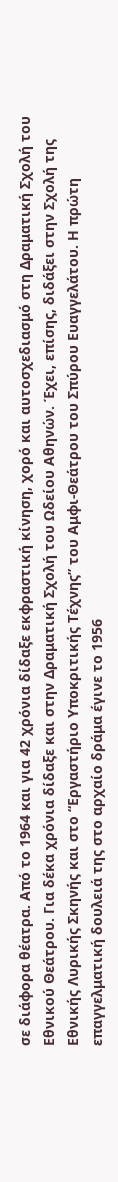σε διάφορα θέατρα. Από το 1964 και για 42 χρόνια δίδαξε εκφραστική κίνηση, χορό και αυτοσχεδιασμό στη Δραματική Σχολή του Εθνικού Θεάτρου. Για δέκα χρόνια δίδαξε και στην Δραματική Σχολή του Ωδείου Αθηνών. Έχει, επίσης, διδάξει στην Σχολή της Εθνικής Λυρικής Σκηνής και στο “Εργαστήριο Υποκριτικής Τέχνης” του Αμφι-Θεάτρου του Σπύρου Ευαγγελάτου. Η πρώτη επαγγελματική δουλειά της στο αρχαίο δράμα έγινε το 1956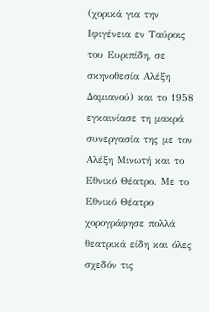(χορικά για την Ιφιγένεια εν Ταύροις του Ευριπίδη, σε σκηνοθεσία Αλέξη Δαμιανού) και το 1958 εγκαινίασε τη μακρά συνεργασία της με τον Αλέξη Μινωτή και το Εθνικό Θέατρο. Με το Εθνικό Θέατρο χορογράφησε πολλά θεατρικά είδη και όλες σχεδόν τις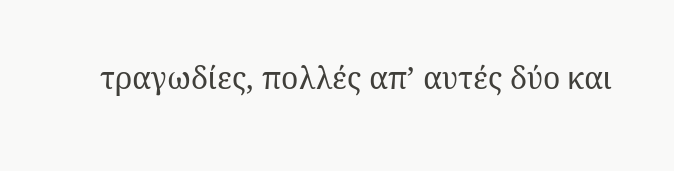τραγωδίες, πολλές απ’ αυτές δύο και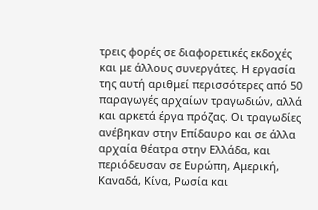τρεις φορές σε διαφορετικές εκδοχές και με άλλους συνεργάτες. Η εργασία της αυτή αριθμεί περισσότερες από 50 παραγωγές αρχαίων τραγωδιών, αλλά και αρκετά έργα πρόζας. Οι τραγωδίες ανέβηκαν στην Επίδαυρο και σε άλλα αρχαία θέατρα στην Ελλάδα, και περιόδευσαν σε Ευρώπη, Αμερική, Καναδά, Κίνα, Ρωσία και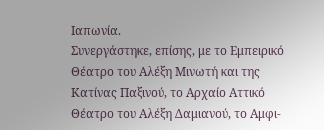Ιαπωνία.
Συνεργάστηκε, επίσης, με το Εμπειρικό Θέατρο του Αλέξη Μινωτή και της Κατίνας Παξινού, το Αρχαίο Αττικό Θέατρο του Αλέξη Δαμιανού, το Αμφι-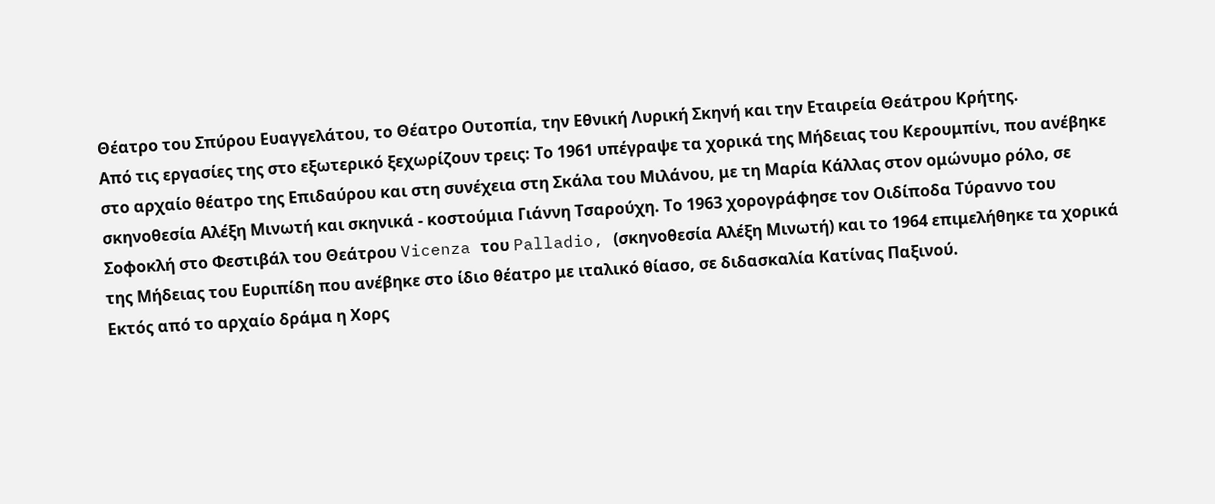Θέατρο του Σπύρου Ευαγγελάτου, το Θέατρο Ουτοπία, την Εθνική Λυρική Σκηνή και την Εταιρεία Θεάτρου Κρήτης.
Από τις εργασίες της στο εξωτερικό ξεχωρίζουν τρεις: Το 1961 υπέγραψε τα χορικά της Μήδειας του Κερουμπίνι, που ανέβηκε στο αρχαίο θέατρο της Επιδαύρου και στη συνέχεια στη Σκάλα του Μιλάνου, με τη Μαρία Κάλλας στον ομώνυμο ρόλο, σε σκηνοθεσία Αλέξη Μινωτή και σκηνικά - κοστούμια Γιάννη Τσαρούχη. Το 1963 χορογράφησε τον Οιδίποδα Τύραννο του Σοφοκλή στο Φεστιβάλ του Θεάτρου Vicenza του Palladio, (σκηνοθεσία Αλέξη Μινωτή) και το 1964 επιμελήθηκε τα χορικά της Μήδειας του Ευριπίδη που ανέβηκε στο ίδιο θέατρο με ιταλικό θίασο, σε διδασκαλία Κατίνας Παξινού.
Εκτός από το αρχαίο δράμα η Χορς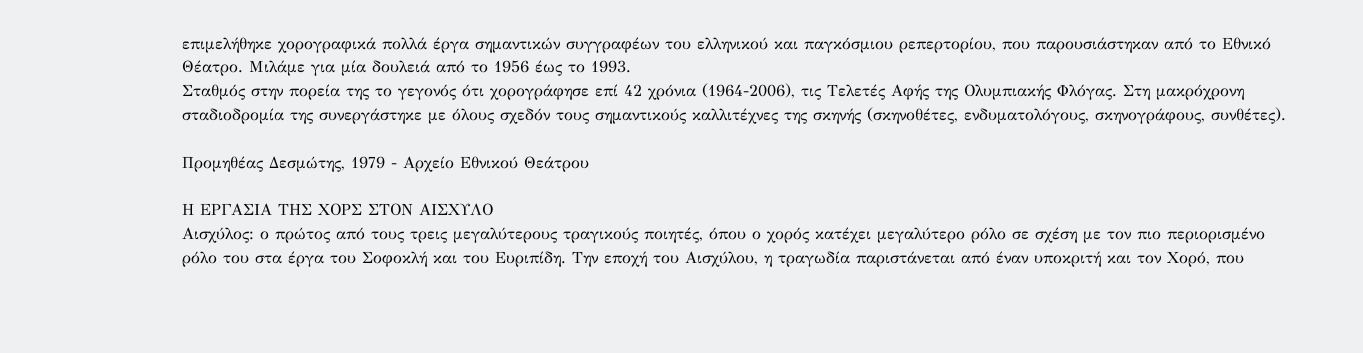επιμελήθηκε χορογραφικά πολλά έργα σημαντικών συγγραφέων του ελληνικού και παγκόσμιου ρεπερτορίου, που παρουσιάστηκαν από το Εθνικό Θέατρο. Μιλάμε για μία δουλειά από το 1956 έως το 1993.
Σταθμός στην πορεία της το γεγονός ότι χορογράφησε επί 42 χρόνια (1964-2006), τις Τελετές Αφής της Ολυμπιακής Φλόγας. Στη μακρόχρονη σταδιοδρομία της συνεργάστηκε με όλους σχεδόν τους σημαντικούς καλλιτέχνες της σκηνής (σκηνοθέτες, ενδυματολόγους, σκηνογράφους, συνθέτες).

Προμηθέας Δεσμώτης, 1979 - Αρχείο Εθνικού Θεάτρου

Η ΕΡΓΑΣΙΑ ΤΗΣ ΧΟΡΣ ΣΤΟΝ ΑΙΣΧΥΛΟ
Αισχύλος: ο πρώτος από τους τρεις μεγαλύτερους τραγικούς ποιητές, όπου ο χορός κατέχει μεγαλύτερο ρόλο σε σχέση με τον πιο περιορισμένο ρόλο του στα έργα του Σοφοκλή και του Ευριπίδη. Την εποχή του Αισχύλου, η τραγωδία παριστάνεται από έναν υποκριτή και τον Χορό, που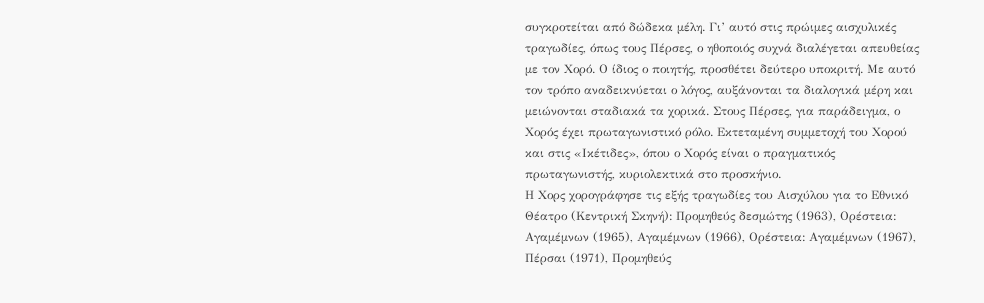συγκροτείται από δώδεκα μέλη. Γι’ αυτό στις πρώιμες αισχυλικές τραγωδίες, όπως τους Πέρσες, ο ηθοποιός συχνά διαλέγεται απευθείας με τον Χορό. Ο ίδιος ο ποιητής, προσθέτει δεύτερο υποκριτή. Με αυτό τον τρόπο αναδεικνύεται ο λόγος, αυξάνονται τα διαλογικά μέρη και μειώνονται σταδιακά τα χορικά. Στους Πέρσες, για παράδειγμα, ο Χορός έχει πρωταγωνιστικό ρόλο. Εκτεταμένη συμμετοχή του Χορού και στις «Ικέτιδες», όπου ο Χορός είναι ο πραγματικός πρωταγωνιστής, κυριολεκτικά στο προσκήνιο.
Η Χορς χορογράφησε τις εξής τραγωδίες του Αισχύλου για το Εθνικό Θέατρο (Κεντρική Σκηνή): Προμηθεύς δεσμώτης (1963), Ορέστεια: Αγαμέμνων (1965), Αγαμέμνων (1966), Ορέστεια: Αγαμέμνων (1967), Πέρσαι (1971), Προμηθεύς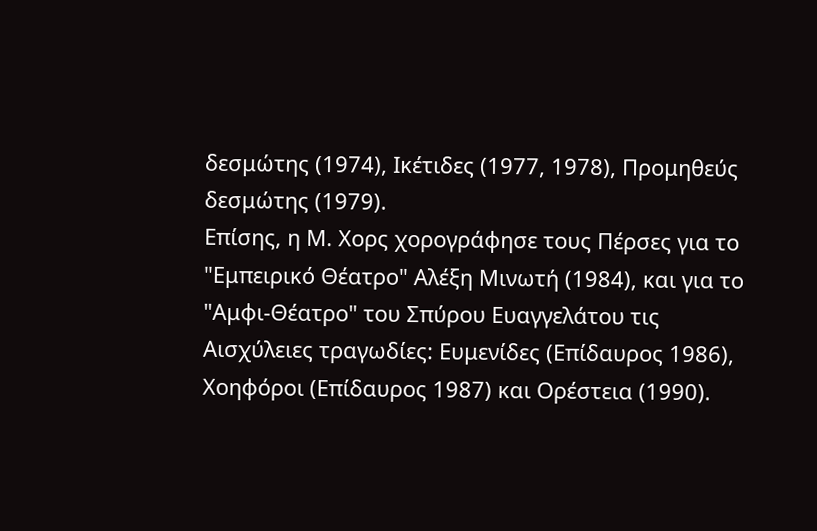δεσμώτης (1974), Ικέτιδες (1977, 1978), Προμηθεύς δεσμώτης (1979).
Επίσης, η Μ. Χορς χορογράφησε τους Πέρσες για το "Εμπειρικό Θέατρο" Αλέξη Μινωτή (1984), και για το "Αμφι-Θέατρο" του Σπύρου Ευαγγελάτου τις Αισχύλειες τραγωδίες: Ευμενίδες (Επίδαυρος 1986), Χοηφόροι (Επίδαυρος 1987) και Ορέστεια (1990).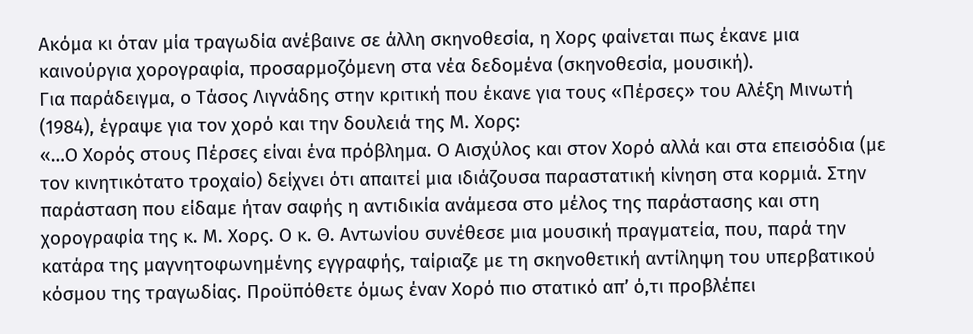Ακόμα κι όταν μία τραγωδία ανέβαινε σε άλλη σκηνοθεσία, η Χορς φαίνεται πως έκανε μια καινούργια χορογραφία, προσαρμοζόμενη στα νέα δεδομένα (σκηνοθεσία, μουσική).
Για παράδειγμα, ο Τάσος Λιγνάδης στην κριτική που έκανε για τους «Πέρσες» του Αλέξη Μινωτή (1984), έγραψε για τον χορό και την δουλειά της Μ. Χορς:
«…Ο Χορός στους Πέρσες είναι ένα πρόβλημα. Ο Αισχύλος και στον Χορό αλλά και στα επεισόδια (με τον κινητικότατο τροχαίο) δείχνει ότι απαιτεί μια ιδιάζουσα παραστατική κίνηση στα κορμιά. Στην παράσταση που είδαμε ήταν σαφής η αντιδικία ανάμεσα στο μέλος της παράστασης και στη χορογραφία της κ. Μ. Χορς. Ο κ. Θ. Αντωνίου συνέθεσε μια μουσική πραγματεία, που, παρά την κατάρα της μαγνητοφωνημένης εγγραφής, ταίριαζε με τη σκηνοθετική αντίληψη του υπερβατικού κόσμου της τραγωδίας. Προϋπόθετε όμως έναν Χορό πιο στατικό απ’ ό,τι προβλέπει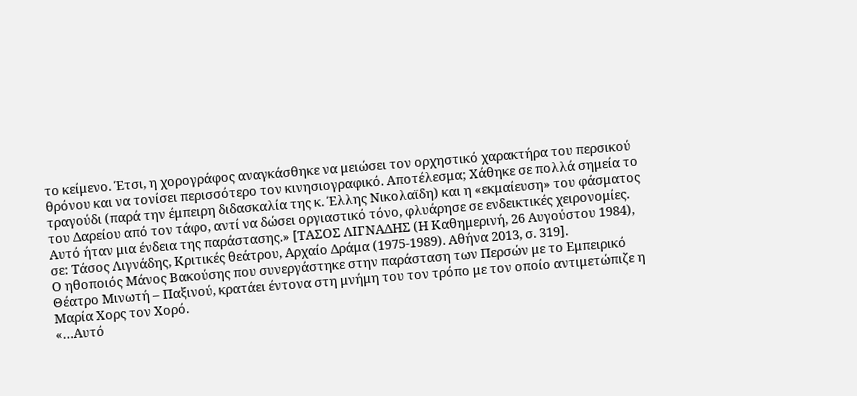το κείμενο. Έτσι, η χορογράφος αναγκάσθηκε να μειώσει τον ορχηστικό χαρακτήρα του περσικού θρόνου και να τονίσει περισσότερο τον κινησιογραφικό. Αποτέλεσμα; Χάθηκε σε πολλά σημεία το τραγούδι (παρά την έμπειρη διδασκαλία της κ. Έλλης Νικολαϊδη) και η «εκμαίευση» του φάσματος του Δαρείου από τον τάφο, αντί να δώσει οργιαστικό τόνο, φλυάρησε σε ενδεικτικές χειρονομίες. Αυτό ήταν μια ένδεια της παράστασης.» [ΤΑΣΟΣ ΛΙΓΝΑΔΗΣ (Η Καθημερινή, 26 Αυγούστου 1984), σε: Τάσος Λιγνάδης, Κριτικές θεάτρου, Αρχαίο Δράμα (1975-1989). Αθήνα 2013, σ. 319].
Ο ηθοποιός Μάνος Βακούσης που συνεργάστηκε στην παράσταση των Περσών με το Εμπειρικό Θέατρο Μινωτή – Παξινού, κρατάει έντονα στη μνήμη του τον τρόπο με τον οποίο αντιμετώπιζε η Μαρία Χορς τον Χορό.
«…Αυτό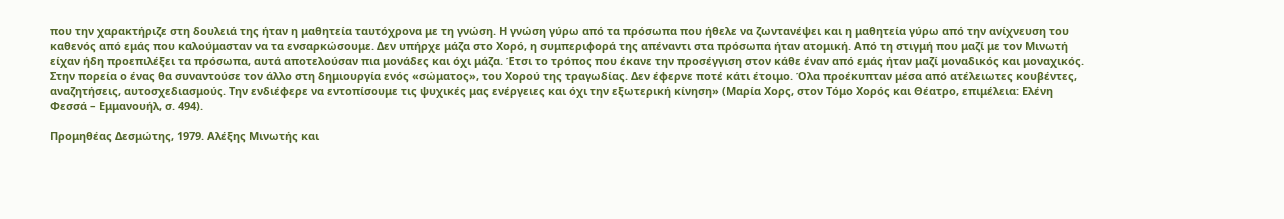που την χαρακτήριζε στη δουλειά της ήταν η μαθητεία ταυτόχρονα με τη γνώση. Η γνώση γύρω από τα πρόσωπα που ήθελε να ζωντανέψει και η μαθητεία γύρω από την ανίχνευση του καθενός από εμάς που καλούμασταν να τα ενσαρκώσουμε. Δεν υπήρχε μάζα στο Χορό, η συμπεριφορά της απέναντι στα πρόσωπα ήταν ατομική. Από τη στιγμή που μαζί με τον Μινωτή είχαν ήδη προεπιλέξει τα πρόσωπα, αυτά αποτελούσαν πια μονάδες και όχι μάζα. Έτσι το τρόπος που έκανε την προσέγγιση στον κάθε έναν από εμάς ήταν μαζί μοναδικός και μοναχικός. Στην πορεία ο ένας θα συναντούσε τον άλλο στη δημιουργία ενός «σώματος», του Χορού της τραγωδίας. Δεν έφερνε ποτέ κάτι έτοιμο. Όλα προέκυπταν μέσα από ατέλειωτες κουβέντες, αναζητήσεις, αυτοσχεδιασμούς. Την ενδιέφερε να εντοπίσουμε τις ψυχικές μας ενέργειες και όχι την εξωτερική κίνηση» (Μαρία Χορς, στον Τόμο Χορός και Θέατρο, επιμέλεια: Ελένη Φεσσά – Εμμανουήλ, σ. 494).

Προμηθέας Δεσμώτης, 1979. Αλέξης Μινωτής και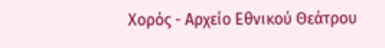Χορός - Αρχείο Εθνικού Θεάτρου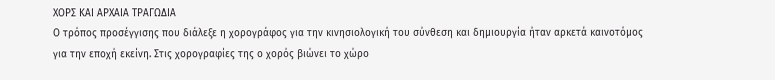ΧΟΡΣ ΚΑΙ ΑΡΧΑΙΑ ΤΡΑΓΩΔΙΑ
Ο τρόπος προσέγγισης που διάλεξε η χορογράφος για την κινησιολογική του σύνθεση και δημιουργία ήταν αρκετά καινοτόμος για την εποχή εκείνη. Στις χορογραφίες της ο χορός βιώνει το χώρο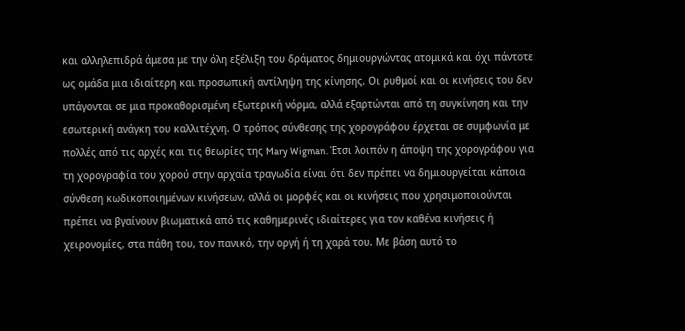και αλληλεπιδρά άμεσα με την όλη εξέλιξη του δράματος δημιουργώντας ατομικά και όχι πάντοτε ως ομάδα μια ιδιαίτερη και προσωπική αντίληψη της κίνησης. Οι ρυθμοί και οι κινήσεις του δεν υπάγονται σε μια προκαθορισμένη εξωτερική νόρμα, αλλά εξαρτώνται από τη συγκίνηση και την εσωτερική ανάγκη του καλλιτέχνη. Ο τρόπος σύνθεσης της χορογράφου έρχεται σε συμφωνία με πολλές από τις αρχές και τις θεωρίες της Mary Wigman. Έτσι λοιπόν η άποψη της χορογράφου για τη χορογραφία του χορού στην αρχαία τραγωδία είναι ότι δεν πρέπει να δημιουργείται κάποια σύνθεση κωδικοποιημένων κινήσεων, αλλά οι μορφές και οι κινήσεις που χρησιμοποιούνται πρέπει να βγαίνουν βιωματικά από τις καθημερινές ιδιαίτερες για τον καθένα κινήσεις ή χειρονομίες, στα πάθη του, τον πανικό, την οργή ή τη χαρά του. Με βάση αυτό το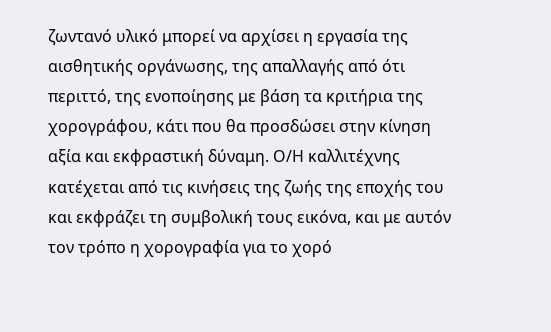ζωντανό υλικό μπορεί να αρχίσει η εργασία της αισθητικής οργάνωσης, της απαλλαγής από ότι περιττό, της ενοποίησης με βάση τα κριτήρια της χορογράφου, κάτι που θα προσδώσει στην κίνηση αξία και εκφραστική δύναμη. Ο/Η καλλιτέχνης κατέχεται από τις κινήσεις της ζωής της εποχής του και εκφράζει τη συμβολική τους εικόνα, και με αυτόν τον τρόπο η χορογραφία για το χορό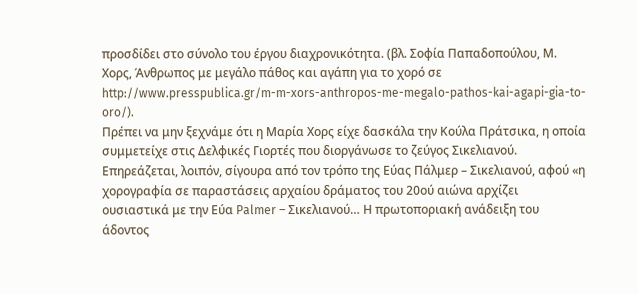προσδίδει στο σύνολο του έργου διαχρονικότητα. (βλ. Σοφία Παπαδοπούλου, Μ. Χορς, Άνθρωπος με μεγάλο πάθος και αγάπη για το χορό σε http://www.presspublica.gr/m-m-xors-anthropos-me-megalo-pathos-kai-agapi-gia-to-oro/).
Πρέπει να μην ξεχνάμε ότι η Μαρία Χορς είχε δασκάλα την Κούλα Πράτσικα, η οποία συμμετείχε στις Δελφικές Γιορτές που διοργάνωσε το ζεύγος Σικελιανού. Επηρεάζεται, λοιπόν, σίγουρα από τον τρόπο της Εύας Πάλμερ – Σικελιανού, αφού «η χορογραφία σε παραστάσεις αρχαίου δράματος του 20ού αιώνα αρχίζει ουσιαστικά με την Εύα Palmer – Σικελιανού… Η πρωτοποριακή ανάδειξη του άδοντος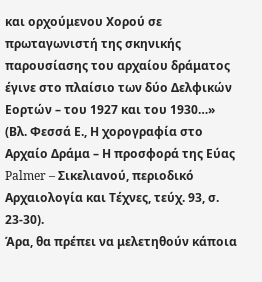και ορχούμενου Χορού σε πρωταγωνιστή της σκηνικής παρουσίασης του αρχαίου δράματος έγινε στο πλαίσιο των δύο Δελφικών Εορτών – του 1927 και του 1930…» (Βλ. Φεσσά Ε., Η χορογραφία στο Αρχαίο Δράμα – Η προσφορά της Εύας Palmer – Σικελιανού, περιοδικό Αρχαιολογία και Τέχνες, τεύχ. 93, σ. 23-30).
Άρα, θα πρέπει να μελετηθούν κάποια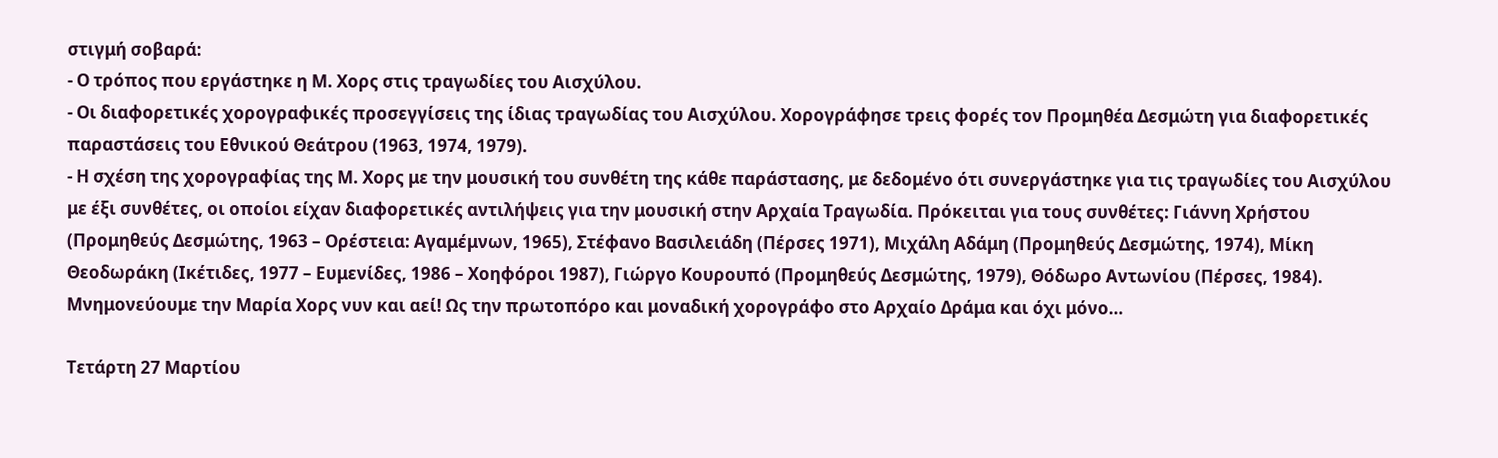στιγμή σοβαρά:
- Ο τρόπος που εργάστηκε η Μ. Χορς στις τραγωδίες του Αισχύλου.
- Οι διαφορετικές χορογραφικές προσεγγίσεις της ίδιας τραγωδίας του Αισχύλου. Χορογράφησε τρεις φορές τον Προμηθέα Δεσμώτη για διαφορετικές παραστάσεις του Εθνικού Θεάτρου (1963, 1974, 1979).
- Η σχέση της χορογραφίας της Μ. Χορς με την μουσική του συνθέτη της κάθε παράστασης, με δεδομένο ότι συνεργάστηκε για τις τραγωδίες του Αισχύλου με έξι συνθέτες, οι οποίοι είχαν διαφορετικές αντιλήψεις για την μουσική στην Αρχαία Τραγωδία. Πρόκειται για τους συνθέτες: Γιάννη Χρήστου (Προμηθεύς Δεσμώτης, 1963 – Ορέστεια: Αγαμέμνων, 1965), Στέφανο Βασιλειάδη (Πέρσες 1971), Μιχάλη Αδάμη (Προμηθεύς Δεσμώτης, 1974), Μίκη Θεοδωράκη (Ικέτιδες, 1977 – Ευμενίδες, 1986 – Χοηφόροι 1987), Γιώργο Κουρουπό (Προμηθεύς Δεσμώτης, 1979), Θόδωρο Αντωνίου (Πέρσες, 1984).
Μνημονεύουμε την Μαρία Χορς νυν και αεί! Ως την πρωτοπόρο και μοναδική χορογράφο στο Αρχαίο Δράμα και όχι μόνο…

Τετάρτη 27 Μαρτίου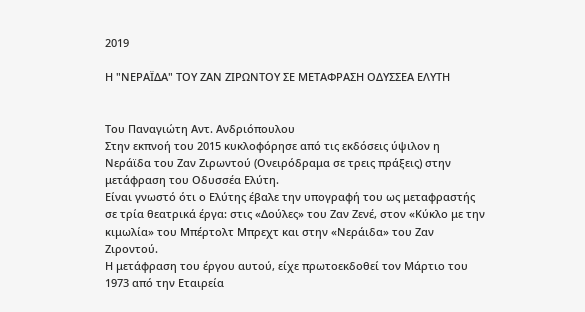2019

Η "ΝΕΡΑΪΔΑ" ΤΟΥ ΖΑΝ ΖΙΡΩΝΤΟΥ ΣΕ ΜΕΤΑΦΡΑΣΗ ΟΔΥΣΣΕΑ ΕΛΥΤΗ


Του Παναγιώτη Αντ. Ανδριόπουλου
Στην εκπνοή του 2015 κυκλοφόρησε από τις εκδόσεις ύψιλον η Νεράϊδα του Ζαν Ζιρωντού (Ονειρόδραμα σε τρεις πράξεις) στην μετάφραση του Οδυσσέα Ελύτη.
Είναι γνωστό ότι ο Ελύτης έβαλε την υπογραφή του ως μεταφραστής σε τρία θεατρικά έργα: στις «Δούλες» του Ζαν Ζενέ, στον «Κύκλο με την κιμωλία» του Μπέρτολτ Μπρεχτ και στην «Νεράιδα» του Ζαν Ζιροντού.
Η μετάφραση του έργου αυτού, είχε πρωτοεκδοθεί τον Μάρτιο του 1973 από την Εταιρεία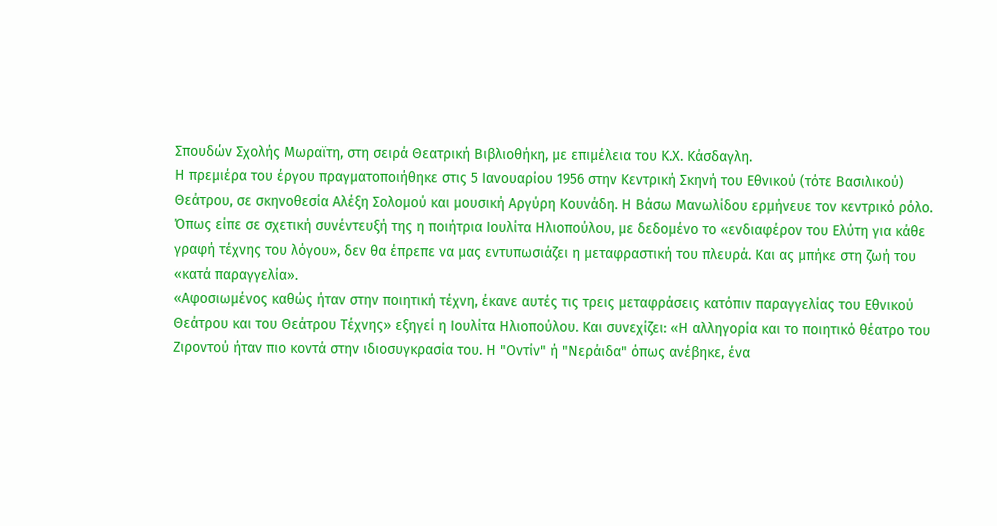Σπουδών Σχολής Μωραϊτη, στη σειρά Θεατρική Βιβλιοθήκη, με επιμέλεια του Κ.Χ. Κάσδαγλη.
Η πρεμιέρα του έργου πραγματοποιήθηκε στις 5 Ιανουαρίου 1956 στην Κεντρική Σκηνή του Εθνικού (τότε Βασιλικού) Θεάτρου, σε σκηνοθεσία Αλέξη Σολομού και μουσική Αργύρη Κουνάδη. Η Βάσω Μανωλίδου ερμήνευε τον κεντρικό ρόλο.
Όπως είπε σε σχετική συνέντευξή της η ποιήτρια Ιουλίτα Ηλιοπούλου, με δεδομένο το «ενδιαφέρον του Ελύτη για κάθε γραφή τέχνης του λόγου», δεν θα έπρεπε να μας εντυπωσιάζει η μεταφραστική του πλευρά. Και ας μπήκε στη ζωή του «κατά παραγγελία».
«Αφοσιωμένος καθώς ήταν στην ποιητική τέχνη, έκανε αυτές τις τρεις μεταφράσεις κατόπιν παραγγελίας του Εθνικού Θεάτρου και του Θεάτρου Τέχνης» εξηγεί η Ιουλίτα Ηλιοπούλου. Και συνεχίζει: «Η αλληγορία και το ποιητικό θέατρο του Ζιροντού ήταν πιο κοντά στην ιδιοσυγκρασία του. Η "Οντίν" ή "Νεράιδα" όπως ανέβηκε, ένα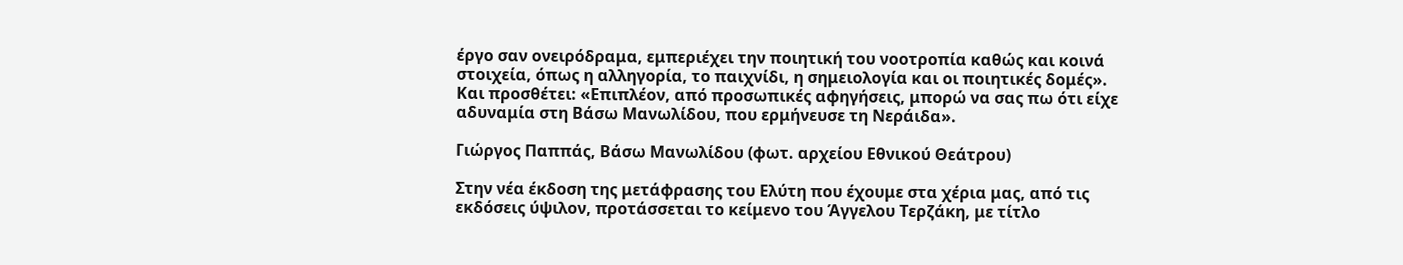έργο σαν ονειρόδραμα, εμπεριέχει την ποιητική του νοοτροπία καθώς και κοινά στοιχεία, όπως η αλληγορία, το παιχνίδι, η σημειολογία και οι ποιητικές δομές». Και προσθέτει: «Επιπλέον, από προσωπικές αφηγήσεις, μπορώ να σας πω ότι είχε αδυναμία στη Βάσω Μανωλίδου, που ερμήνευσε τη Νεράιδα».

Γιώργος Παππάς, Βάσω Μανωλίδου (φωτ. αρχείου Εθνικού Θεάτρου)

Στην νέα έκδοση της μετάφρασης του Ελύτη που έχουμε στα χέρια μας, από τις εκδόσεις ύψιλον, προτάσσεται το κείμενο του Άγγελου Τερζάκη, με τίτλο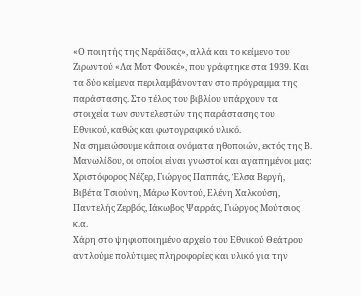«Ο ποιητής της Νεράϊδας», αλλά και το κείμενο του Ζιρωντού «Λα Μοτ Φουκέ», που γράφτηκε στα 1939. Και τα δύο κείμενα περιλαμβάνονταν στο πρόγραμμα της παράστασης. Στο τέλος του βιβλίου υπάρχουν τα στοιχεία των συντελεστών της παράστασης του Εθνικού, καθώς και φωτογραφικό υλικό.
Να σημειώσουμε κάποια ονόματα ηθοποιών, εκτός της Β. Μανωλίδου, οι οποίοι είναι γνωστοί και αγαπημένοι μας: Χριστόφορος Νέζερ, Γιώργος Παππάς, Έλσα Βεργή, Βιβέτα Τσιούνη, Μάρω Κοντού, Ελένη Χαλκούση, Παντελής Ζερβός, Ιάκωβος Ψαρράς, Γιώργος Μούτσιος κ.α.
Χάρη στο ψηφιοποιημένο αρχείο του Εθνικού Θεάτρου αντλούμε πολύτιμες πληροφορίες και υλικό για την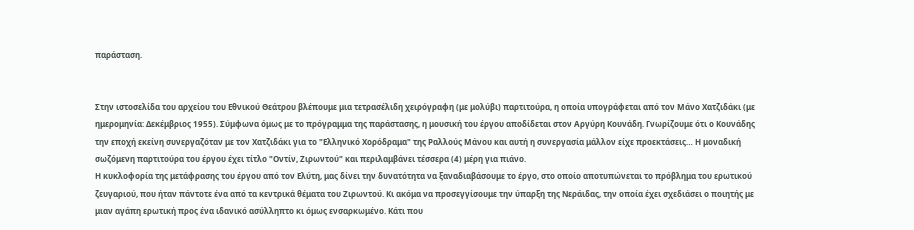παράσταση.


Στην ιστοσελίδα του αρχείου του Εθνικού Θεάτρου βλέπουμε μια τετρασέλιδη χειρόγραφη (με μολύβι) παρτιτούρα, η οποία υπογράφεται από τον Μάνο Χατζιδάκι (με ημερομηνία: Δεκέμβριος 1955). Σύμφωνα όμως με το πρόγραμμα της παράστασης, η μουσική του έργου αποδίδεται στον Αργύρη Κουνάδη. Γνωρίζουμε ότι ο Κουνάδης την εποχή εκείνη συνεργαζόταν με τον Χατζιδάκι για το "Ελληνικό Χορόδραμα" της Ραλλούς Μάνου και αυτή η συνεργασία μάλλον είχε προεκτάσεις… Η μοναδική σωζόμενη παρτιτούρα του έργου έχει τίτλο "Οντίν, Ζιρωντού" και περιλαμβάνει τέσσερα (4) μέρη για πιάνο.
Η κυκλοφορία της μετάφρασης του έργου από τον Ελύτη, μας δίνει την δυνατότητα να ξαναδιαβάσουμε το έργο, στο οποίο αποτυπώνεται το πρόβλημα του ερωτικού ζευγαριού, που ήταν πάντοτε ένα από τα κεντρικά θέματα του Ζιρωντού. Κι ακόμα να προσεγγίσουμε την ύπαρξη της Νεράιδας, την οποία έχει σχεδιάσει ο ποιητής με μιαν αγάπη ερωτική προς ένα ιδανικό ασύλληπτο κι όμως ενσαρκωμένο. Κάτι που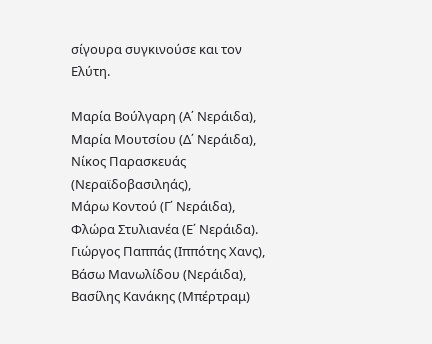σίγουρα συγκινούσε και τον Ελύτη.

Μαρία Βούλγαρη (Α΄ Νεράιδα), Μαρία Μουτσίου (Δ΄ Νεράιδα), Νίκος Παρασκευάς (Νεραϊδοβασιληάς),
Μάρω Κοντού (Γ΄ Νεράιδα), Φλώρα Στυλιανέα (Ε΄ Νεράιδα).
Γιώργος Παππάς (Ιππότης Χανς), Βάσω Μανωλίδου (Νεράιδα), Βασίλης Κανάκης (Μπέρτραμ)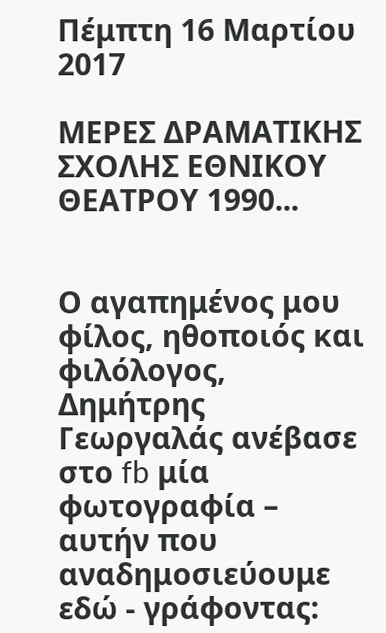Πέμπτη 16 Μαρτίου 2017

ΜΕΡΕΣ ΔΡΑΜΑΤΙΚΗΣ ΣΧΟΛΗΣ ΕΘΝΙΚΟΥ ΘΕΑΤΡΟΥ 1990...


Ο αγαπημένος μου φίλος, ηθοποιός και φιλόλογος, Δημήτρης Γεωργαλάς ανέβασε στο fb μία φωτογραφία – αυτήν που αναδημοσιεύουμε εδώ - γράφοντας: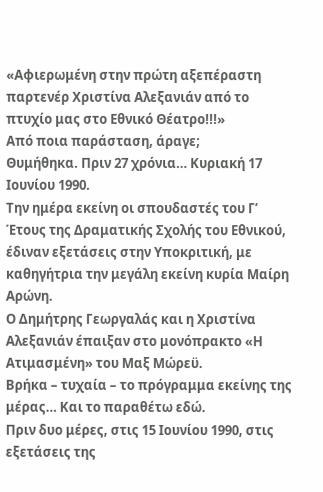«Αφιερωμένη στην πρώτη αξεπέραστη παρτενέρ Χριστίνα Αλεξανιάν από το πτυχίο μας στο Εθνικό Θέατρο!!!»
Από ποια παράσταση, άραγε;
Θυμήθηκα. Πριν 27 χρόνια… Κυριακή 17 Ιουνίου 1990.
Την ημέρα εκείνη οι σπουδαστές του Γ’ Έτους της Δραματικής Σχολής του Εθνικού, έδιναν εξετάσεις στην Υποκριτική, με καθηγήτρια την μεγάλη εκείνη κυρία Μαίρη Αρώνη.
Ο Δημήτρης Γεωργαλάς και η Χριστίνα Αλεξανιάν έπαιξαν στο μονόπρακτο «Η Ατιμασμένη» του Μαξ Μώρεϋ.
Βρήκα – τυχαία – το πρόγραμμα εκείνης της μέρας… Και το παραθέτω εδώ.
Πριν δυο μέρες, στις 15 Ιουνίου 1990, στις εξετάσεις της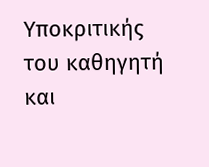Υποκριτικής του καθηγητή και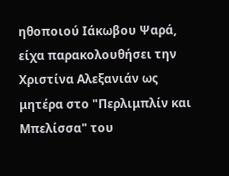ηθοποιού Ιάκωβου Ψαρά, είχα παρακολουθήσει την Χριστίνα Αλεξανιάν ως μητέρα στο "Περλιμπλίν και Μπελίσσα" του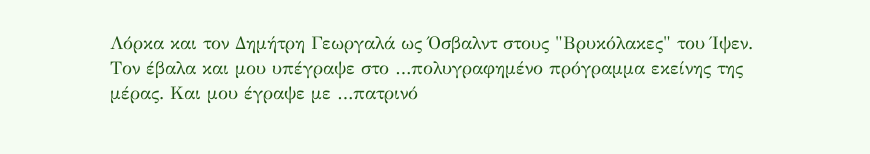Λόρκα και τον Δημήτρη Γεωργαλά ως Όσβαλντ στους "Βρυκόλακες" του Ίψεν.
Τον έβαλα και μου υπέγραψε στο …πολυγραφημένο πρόγραμμα εκείνης της μέρας. Και μου έγραψε με …πατρινό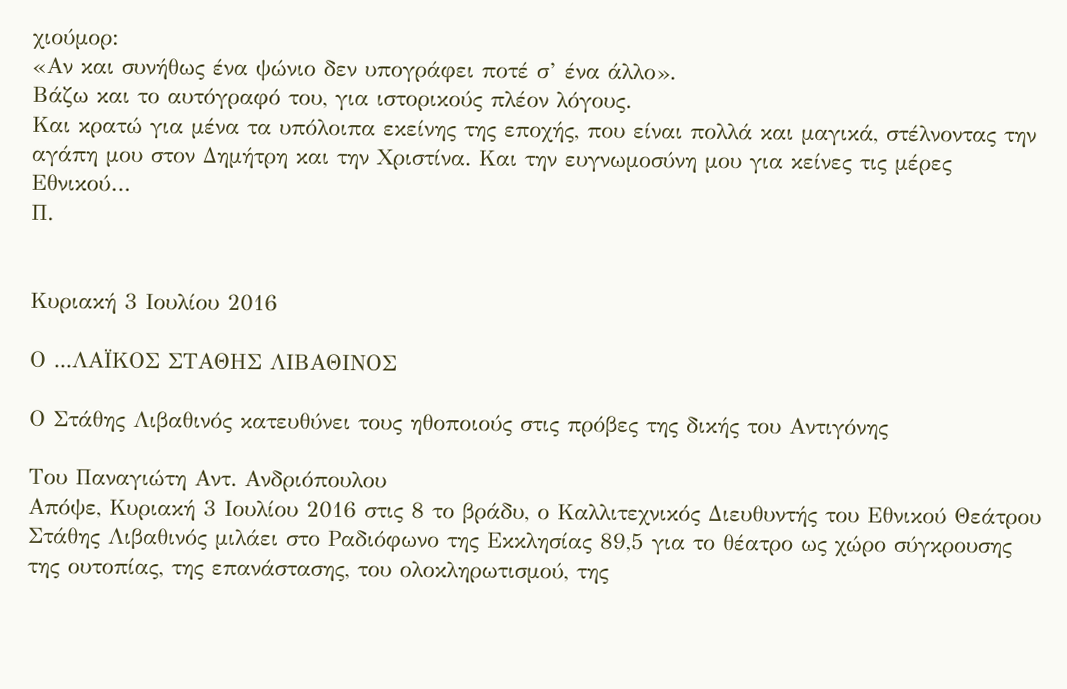χιούμορ:
«Αν και συνήθως ένα ψώνιο δεν υπογράφει ποτέ σ’ ένα άλλο».
Βάζω και το αυτόγραφό του, για ιστορικούς πλέον λόγους.
Και κρατώ για μένα τα υπόλοιπα εκείνης της εποχής, που είναι πολλά και μαγικά, στέλνοντας την αγάπη μου στον Δημήτρη και την Χριστίνα. Και την ευγνωμοσύνη μου για κείνες τις μέρες Εθνικού…
Π.


Κυριακή 3 Ιουλίου 2016

Ο ...ΛΑΪΚΟΣ ΣΤΑΘΗΣ ΛΙΒΑΘΙΝΟΣ

Ο Στάθης Λιβαθινός κατευθύνει τους ηθοποιούς στις πρόβες της δικής του Αντιγόνης

Του Παναγιώτη Αντ. Ανδριόπουλου
Απόψε, Κυριακή 3 Ιουλίου 2016 στις 8 το βράδυ, ο Καλλιτεχνικός Διευθυντής του Εθνικού Θεάτρου Στάθης Λιβαθινός μιλάει στο Ραδιόφωνο της Εκκλησίας 89,5 για το θέατρο ως χώρο σύγκρουσης της ουτοπίας, της επανάστασης, του ολοκληρωτισμού, της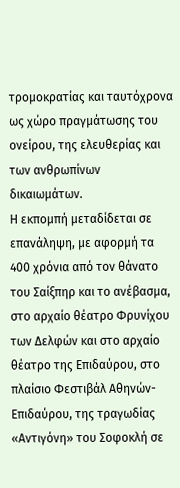τρομοκρατίας και ταυτόχρονα ως χώρο πραγμάτωσης του ονείρου, της ελευθερίας και των ανθρωπίνων δικαιωμάτων.
Η εκπομπή μεταδίδεται σε επανάληψη, με αφορμή τα 400 χρόνια από τον θάνατο του Σαίξπηρ και το ανέβασμα, στο αρχαίο θέατρο Φρυνίχου των Δελφών και στο αρχαίο θέατρο της Επιδαύρου, στο πλαίσιο Φεστιβάλ Αθηνών-Επιδαύρου, της τραγωδίας «Αντιγόνη» του Σοφοκλή σε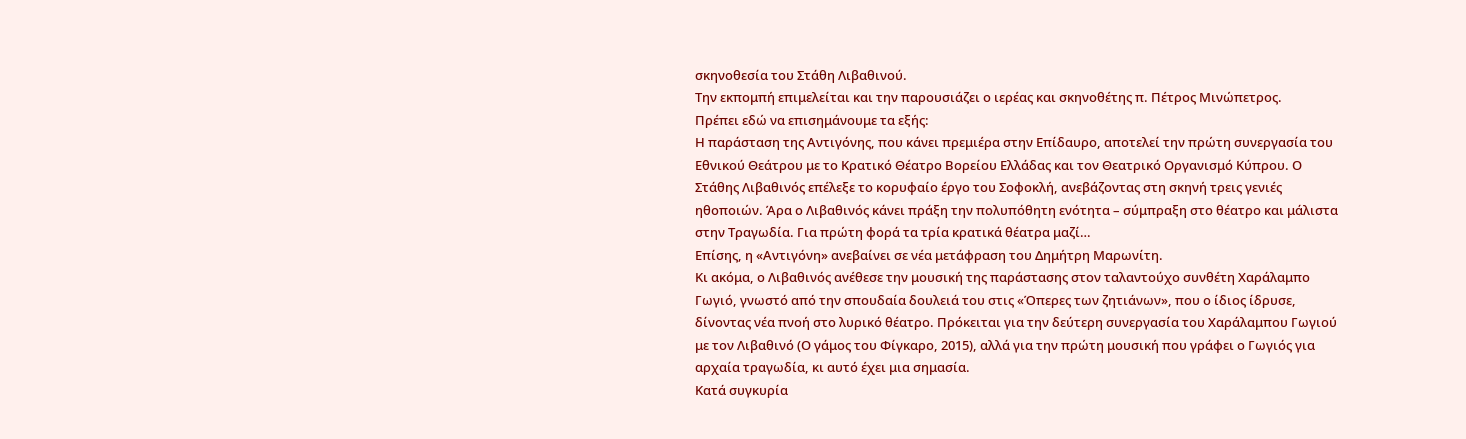σκηνοθεσία του Στάθη Λιβαθινού.
Την εκπομπή επιμελείται και την παρουσιάζει ο ιερέας και σκηνοθέτης π. Πέτρος Μινώπετρος.
Πρέπει εδώ να επισημάνουμε τα εξής:
Η παράσταση της Αντιγόνης, που κάνει πρεμιέρα στην Επίδαυρο, αποτελεί την πρώτη συνεργασία του Εθνικού Θεάτρου με το Κρατικό Θέατρο Βορείου Ελλάδας και τον Θεατρικό Οργανισμό Κύπρου. Ο Στάθης Λιβαθινός επέλεξε το κορυφαίο έργο του Σοφοκλή, ανεβάζοντας στη σκηνή τρεις γενιές ηθοποιών. Άρα ο Λιβαθινός κάνει πράξη την πολυπόθητη ενότητα – σύμπραξη στο θέατρο και μάλιστα στην Τραγωδία. Για πρώτη φορά τα τρία κρατικά θέατρα μαζί…
Επίσης, η «Αντιγόνη» ανεβαίνει σε νέα μετάφραση του Δημήτρη Μαρωνίτη.
Κι ακόμα, ο Λιβαθινός ανέθεσε την μουσική της παράστασης στον ταλαντούχο συνθέτη Χαράλαμπο Γωγιό, γνωστό από την σπουδαία δουλειά του στις «Όπερες των ζητιάνων», που ο ίδιος ίδρυσε, δίνοντας νέα πνοή στο λυρικό θέατρο. Πρόκειται για την δεύτερη συνεργασία του Χαράλαμπου Γωγιού με τον Λιβαθινό (Ο γάμος του Φίγκαρο, 2015), αλλά για την πρώτη μουσική που γράφει ο Γωγιός για αρχαία τραγωδία, κι αυτό έχει μια σημασία.
Κατά συγκυρία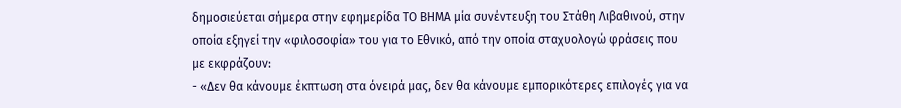δημοσιεύεται σήμερα στην εφημερίδα ΤΟ ΒΗΜΑ μία συνέντευξη του Στάθη Λιβαθινού, στην οποία εξηγεί την «φιλοσοφία» του για το Εθνικό, από την οποία σταχυολογώ φράσεις που με εκφράζουν:
- «Δεν θα κάνουμε έκπτωση στα όνειρά μας, δεν θα κάνουμε εμπορικότερες επιλογές για να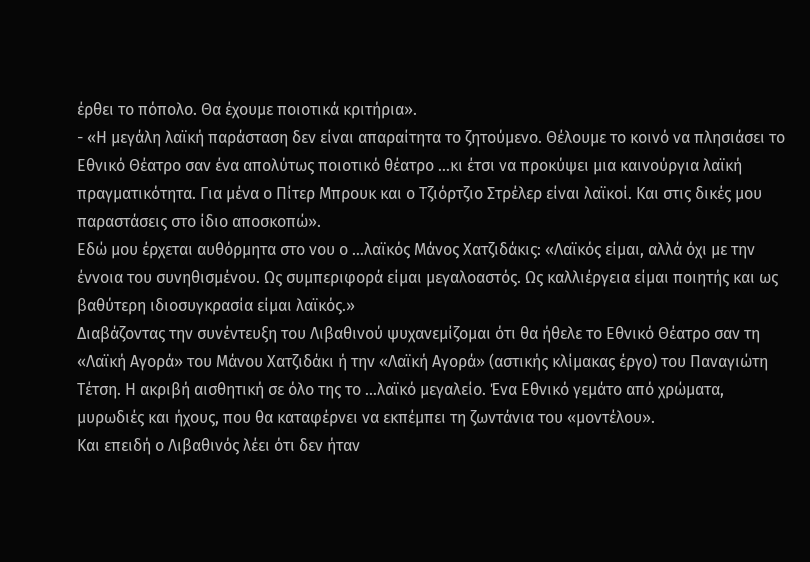έρθει το πόπολο. Θα έχουμε ποιοτικά κριτήρια».
- «Η μεγάλη λαϊκή παράσταση δεν είναι απαραίτητα το ζητούμενο. Θέλουμε το κοινό να πλησιάσει το Εθνικό Θέατρο σαν ένα απολύτως ποιοτικό θέατρο …κι έτσι να προκύψει μια καινούργια λαϊκή πραγματικότητα. Για μένα ο Πίτερ Μπρουκ και ο Τζιόρτζιο Στρέλερ είναι λαϊκοί. Και στις δικές μου παραστάσεις στο ίδιο αποσκοπώ».
Εδώ μου έρχεται αυθόρμητα στο νου ο …λαϊκός Μάνος Χατζιδάκις: «Λαϊκός είμαι, αλλά όχι με την έννοια του συνηθισμένου. Ως συμπεριφορά είμαι μεγαλοαστός. Ως καλλιέργεια είμαι ποιητής και ως βαθύτερη ιδιοσυγκρασία είμαι λαϊκός.»
Διαβάζοντας την συνέντευξη του Λιβαθινού ψυχανεμίζομαι ότι θα ήθελε το Εθνικό Θέατρο σαν τη «Λαϊκή Αγορά» του Μάνου Χατζιδάκι ή την «Λαϊκή Αγορά» (αστικής κλίμακας έργο) του Παναγιώτη Τέτση. Η ακριβή αισθητική σε όλο της το …λαϊκό μεγαλείο. Ένα Εθνικό γεμάτο από χρώματα, μυρωδιές και ήχους, που θα καταφέρνει να εκπέμπει τη ζωντάνια του «μοντέλου».
Και επειδή ο Λιβαθινός λέει ότι δεν ήταν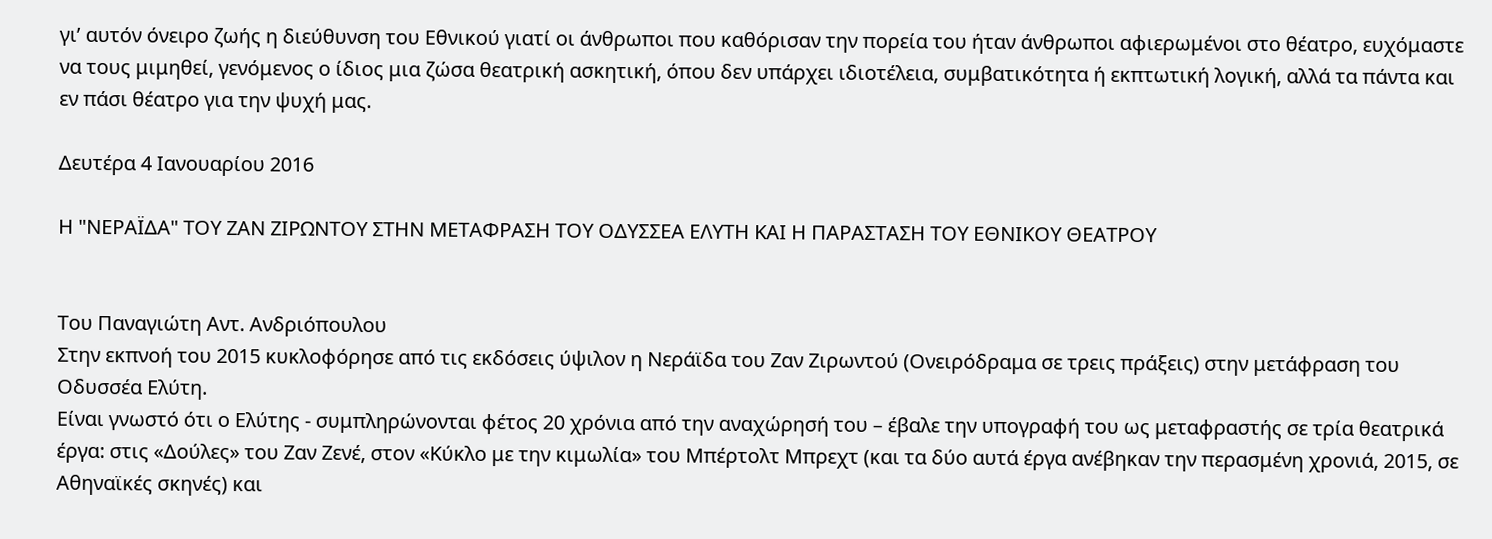γι’ αυτόν όνειρο ζωής η διεύθυνση του Εθνικού γιατί οι άνθρωποι που καθόρισαν την πορεία του ήταν άνθρωποι αφιερωμένοι στο θέατρο, ευχόμαστε να τους μιμηθεί, γενόμενος ο ίδιος μια ζώσα θεατρική ασκητική, όπου δεν υπάρχει ιδιοτέλεια, συμβατικότητα ή εκπτωτική λογική, αλλά τα πάντα και εν πάσι θέατρο για την ψυχή μας.

Δευτέρα 4 Ιανουαρίου 2016

Η "ΝΕΡΑΪΔΑ" ΤΟΥ ΖΑΝ ΖΙΡΩΝΤΟΥ ΣΤΗΝ ΜΕΤΑΦΡΑΣΗ ΤΟΥ ΟΔΥΣΣΕΑ ΕΛΥΤΗ ΚΑΙ Η ΠΑΡΑΣΤΑΣΗ ΤΟΥ ΕΘΝΙΚΟΥ ΘΕΑΤΡΟΥ


Του Παναγιώτη Αντ. Ανδριόπουλου
Στην εκπνοή του 2015 κυκλοφόρησε από τις εκδόσεις ύψιλον η Νεράϊδα του Ζαν Ζιρωντού (Ονειρόδραμα σε τρεις πράξεις) στην μετάφραση του Οδυσσέα Ελύτη.
Είναι γνωστό ότι ο Ελύτης - συμπληρώνονται φέτος 20 χρόνια από την αναχώρησή του – έβαλε την υπογραφή του ως μεταφραστής σε τρία θεατρικά έργα: στις «Δούλες» του Ζαν Ζενέ, στον «Κύκλο με την κιμωλία» του Μπέρτολτ Μπρεχτ (και τα δύο αυτά έργα ανέβηκαν την περασμένη χρονιά, 2015, σε Αθηναϊκές σκηνές) και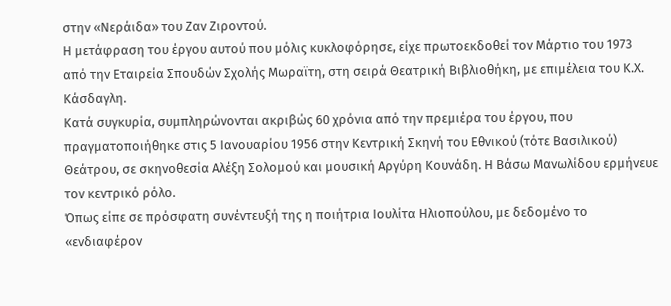στην «Νεράιδα» του Ζαν Ζιροντού.
Η μετάφραση του έργου αυτού που μόλις κυκλοφόρησε, είχε πρωτοεκδοθεί τον Μάρτιο του 1973 από την Εταιρεία Σπουδών Σχολής Μωραϊτη, στη σειρά Θεατρική Βιβλιοθήκη, με επιμέλεια του Κ.Χ. Κάσδαγλη.
Κατά συγκυρία, συμπληρώνονται ακριβώς 60 χρόνια από την πρεμιέρα του έργου, που πραγματοποιήθηκε στις 5 Ιανουαρίου 1956 στην Κεντρική Σκηνή του Εθνικού (τότε Βασιλικού) Θεάτρου, σε σκηνοθεσία Αλέξη Σολομού και μουσική Αργύρη Κουνάδη. Η Βάσω Μανωλίδου ερμήνευε τον κεντρικό ρόλο.
Όπως είπε σε πρόσφατη συνέντευξή της η ποιήτρια Ιουλίτα Ηλιοπούλου, με δεδομένο το «ενδιαφέρον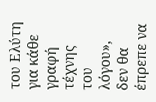του Ελύτη για κάθε γραφή τέχνης του λόγου», δεν θα έπρεπε να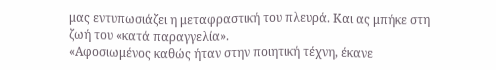μας εντυπωσιάζει η μεταφραστική του πλευρά. Και ας μπήκε στη ζωή του «κατά παραγγελία».
«Αφοσιωμένος καθώς ήταν στην ποιητική τέχνη, έκανε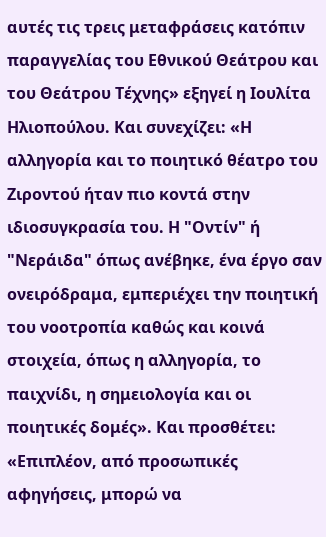αυτές τις τρεις μεταφράσεις κατόπιν παραγγελίας του Εθνικού Θεάτρου και του Θεάτρου Τέχνης» εξηγεί η Ιουλίτα Ηλιοπούλου. Και συνεχίζει: «Η αλληγορία και το ποιητικό θέατρο του Ζιροντού ήταν πιο κοντά στην ιδιοσυγκρασία του. Η "Οντίν" ή "Νεράιδα" όπως ανέβηκε, ένα έργο σαν ονειρόδραμα, εμπεριέχει την ποιητική του νοοτροπία καθώς και κοινά στοιχεία, όπως η αλληγορία, το παιχνίδι, η σημειολογία και οι ποιητικές δομές». Και προσθέτει: «Επιπλέον, από προσωπικές αφηγήσεις, μπορώ να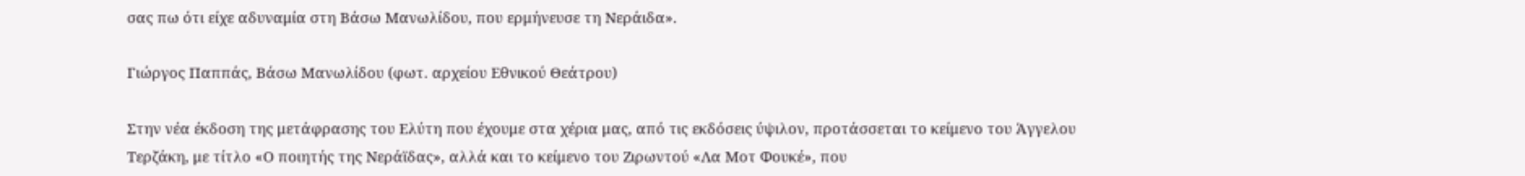σας πω ότι είχε αδυναμία στη Βάσω Μανωλίδου, που ερμήνευσε τη Νεράιδα».

Γιώργος Παππάς, Βάσω Μανωλίδου (φωτ. αρχείου Εθνικού Θεάτρου)

Στην νέα έκδοση της μετάφρασης του Ελύτη που έχουμε στα χέρια μας, από τις εκδόσεις ύψιλον, προτάσσεται το κείμενο του Άγγελου Τερζάκη, με τίτλο «Ο ποιητής της Νεράϊδας», αλλά και το κείμενο του Ζιρωντού «Λα Μοτ Φουκέ», που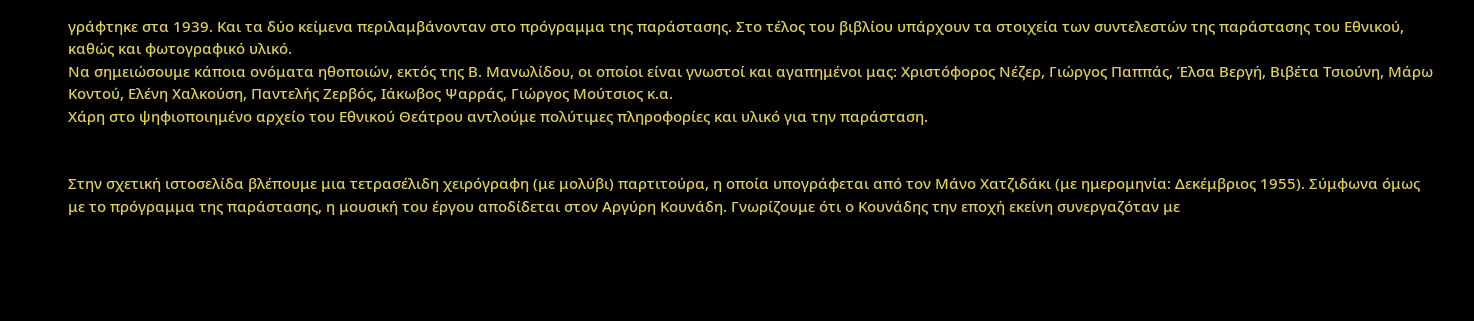γράφτηκε στα 1939. Και τα δύο κείμενα περιλαμβάνονταν στο πρόγραμμα της παράστασης. Στο τέλος του βιβλίου υπάρχουν τα στοιχεία των συντελεστών της παράστασης του Εθνικού, καθώς και φωτογραφικό υλικό.
Να σημειώσουμε κάποια ονόματα ηθοποιών, εκτός της Β. Μανωλίδου, οι οποίοι είναι γνωστοί και αγαπημένοι μας: Χριστόφορος Νέζερ, Γιώργος Παππάς, Έλσα Βεργή, Βιβέτα Τσιούνη, Μάρω Κοντού, Ελένη Χαλκούση, Παντελής Ζερβός, Ιάκωβος Ψαρράς, Γιώργος Μούτσιος κ.α.
Χάρη στο ψηφιοποιημένο αρχείο του Εθνικού Θεάτρου αντλούμε πολύτιμες πληροφορίες και υλικό για την παράσταση.


Στην σχετική ιστοσελίδα βλέπουμε μια τετρασέλιδη χειρόγραφη (με μολύβι) παρτιτούρα, η οποία υπογράφεται από τον Μάνο Χατζιδάκι (με ημερομηνία: Δεκέμβριος 1955). Σύμφωνα όμως με το πρόγραμμα της παράστασης, η μουσική του έργου αποδίδεται στον Αργύρη Κουνάδη. Γνωρίζουμε ότι ο Κουνάδης την εποχή εκείνη συνεργαζόταν με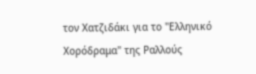τον Χατζιδάκι για το "Ελληνικό Χορόδραμα" της Ραλλούς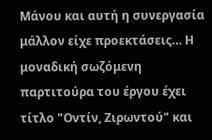Μάνου και αυτή η συνεργασία μάλλον είχε προεκτάσεις… Η μοναδική σωζόμενη παρτιτούρα του έργου έχει τίτλο "Οντίν, Ζιρωντού" και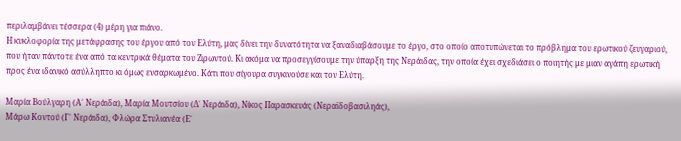περιλαμβάνει τέσσερα (4) μέρη για πιάνο.
Η κυκλοφορία της μετάφρασης του έργου από τον Ελύτη, μας δίνει την δυνατότητα να ξαναδιαβάσουμε το έργο, στο οποίο αποτυπώνεται το πρόβλημα του ερωτικού ζευγαριού, που ήταν πάντοτε ένα από τα κεντρικά θέματα του Ζιρωντού. Κι ακόμα να προσεγγίσουμε την ύπαρξη της Νεράιδας, την οποία έχει σχεδιάσει ο ποιητής με μιαν αγάπη ερωτική προς ένα ιδανικό ασύλληπτο κι όμως ενσαρκωμένο. Κάτι που σίγουρα συγκινούσε και τον Ελύτη.

Μαρία Βούλγαρη (Α΄ Νεράιδα), Μαρία Μουτσίου (Δ΄ Νεράιδα), Νίκος Παρασκευάς (Νεραϊδοβασιληάς),
Μάρω Κοντού (Γ΄ Νεράιδα), Φλώρα Στυλιανέα (Ε΄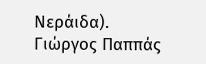Νεράιδα).
Γιώργος Παππάς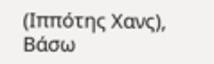(Ιππότης Χανς), Βάσω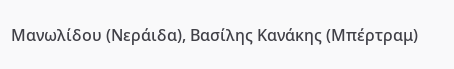Μανωλίδου (Νεράιδα), Βασίλης Κανάκης (Μπέρτραμ)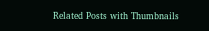Related Posts with Thumbnails